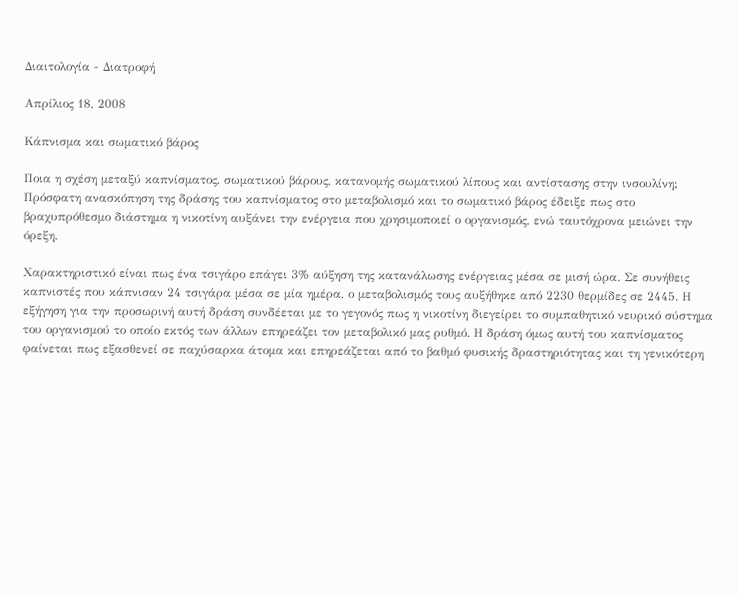Διαιτολογία - Διατροφή

Απρίλιος 18, 2008

Κάπνισμα και σωματικό βάρος

Ποια η σχέση μεταξύ καπνίσματος, σωματικού βάρους, κατανομής σωματικού λίπους και αντίστασης στην ινσουλίνη; Πρόσφατη ανασκόπηση της δράσης του καπνίσματος στο μεταβολισμό και το σωματικό βάρος έδειξε πως στο βραχυπρόθεσμο διάστημα η νικοτίνη αυξάνει την ενέργεια που χρησιμοποιεί ο οργανισμός, ενώ ταυτόχρονα μειώνει την όρεξη.

Χαρακτηριστικό είναι πως ένα τσιγάρο επάγει 3% αύξηση της κατανάλωσης ενέργειας μέσα σε μισή ώρα. Σε συνήθεις καπνιστές που κάπνισαν 24 τσιγάρα μέσα σε μία ημέρα, ο μεταβολισμός τους αυξήθηκε από 2230 θερμίδες σε 2445. Η εξήγηση για την προσωρινή αυτή δράση συνδέεται με το γεγονός πως η νικοτίνη διεγείρει το συμπαθητικό νευρικό σύστημα του οργανισμού το οποίο εκτός των άλλων επηρεάζει τον μεταβολικό μας ρυθμό. Η δράση όμως αυτή του καπνίσματος φαίνεται πως εξασθενεί σε παχύσαρκα άτομα και επηρεάζεται από το βαθμό φυσικής δραστηριότητας και τη γενικότερη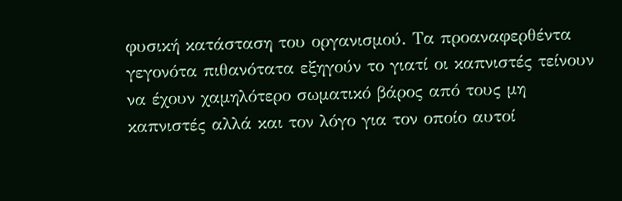φυσική κατάσταση του οργανισμού. Τα προαναφερθέντα γεγονότα πιθανότατα εξηγούν το γιατί οι καπνιστές τείνουν να έχουν χαμηλότερο σωματικό βάρος από τους μη καπνιστές αλλά και τον λόγο για τον οποίο αυτοί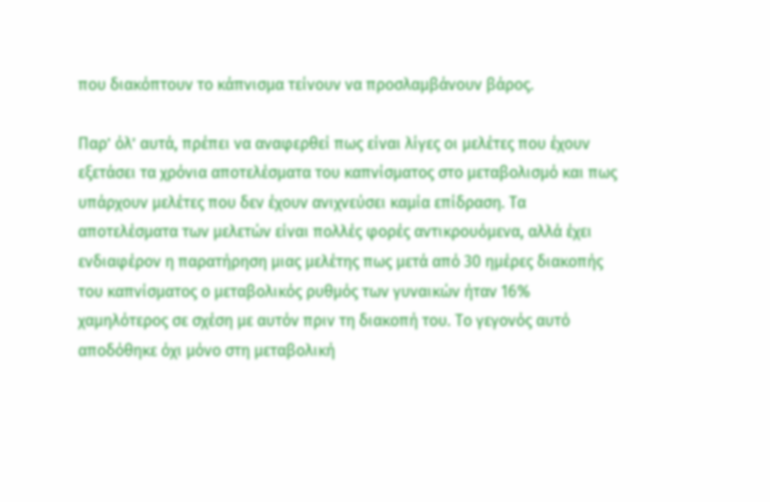που διακόπτουν το κάπνισμα τείνουν να προσλαμβάνουν βάρος.

Παρ’ όλ’ αυτά, πρέπει να αναφερθεί πως είναι λίγες οι μελέτες που έχουν εξετάσει τα χρόνια αποτελέσματα του καπνίσματος στο μεταβολισμό και πως υπάρχουν μελέτες που δεν έχουν ανιχνεύσει καμία επίδραση. Τα αποτελέσματα των μελετών είναι πολλές φορές αντικρουόμενα, αλλά έχει ενδιαφέρον η παρατήρηση μιας μελέτης πως μετά από 30 ημέρες διακοπής του καπνίσματος ο μεταβολικός ρυθμός των γυναικών ήταν 16% χαμηλότερος σε σχέση με αυτόν πριν τη διακοπή του. Το γεγονός αυτό αποδόθηκε όχι μόνο στη μεταβολική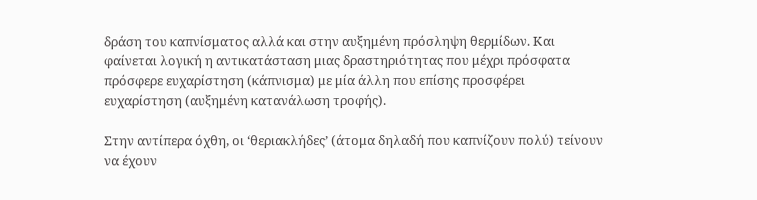δράση του καπνίσματος αλλά και στην αυξημένη πρόσληψη θερμίδων. Και φαίνεται λογική η αντικατάσταση μιας δραστηριότητας που μέχρι πρόσφατα πρόσφερε ευχαρίστηση (κάπνισμα) με μία άλλη που επίσης προσφέρει ευχαρίστηση (αυξημένη κατανάλωση τροφής).

Στην αντίπερα όχθη, οι ‘θεριακλήδες’ (άτομα δηλαδή που καπνίζουν πολύ) τείνουν να έχουν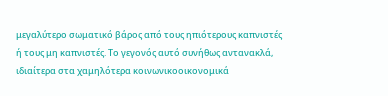μεγαλύτερο σωματικό βάρος από τους ηπιότερους καπνιστές ή τους μη καπνιστές. Το γεγονός αυτό συνήθως αντανακλά, ιδιαίτερα στα χαμηλότερα κοινωνικοοικονομικά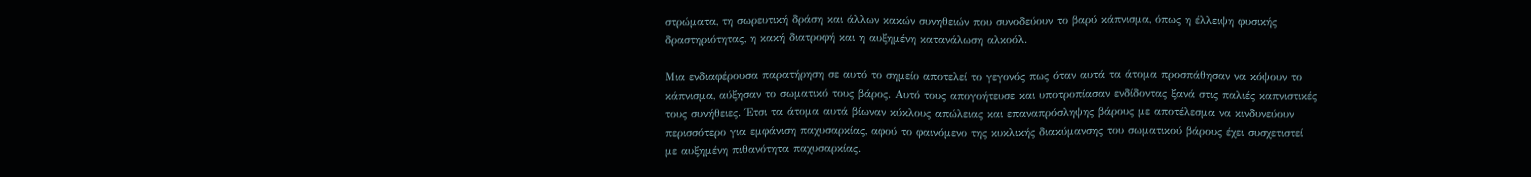στρώματα, τη σωρευτική δράση και άλλων κακών συνηθειών που συνοδεύουν το βαρύ κάπνισμα, όπως η έλλειψη φυσικής δραστηριότητας, η κακή διατροφή και η αυξημένη κατανάλωση αλκοόλ.

Μια ενδιαφέρουσα παρατήρηση σε αυτό το σημείο αποτελεί το γεγονός πως όταν αυτά τα άτομα προσπάθησαν να κόψουν το κάπνισμα, αύξησαν το σωματικό τους βάρος. Αυτό τους απογοήτευσε και υποτροπίασαν ενδίδοντας ξανά στις παλιές καπνιστικές τους συνήθειες. Έτσι τα άτομα αυτά βίωναν κύκλους απώλειας και επαναπρόσληψης βάρους με αποτέλεσμα να κινδυνεύουν περισσότερο για εμφάνιση παχυσαρκίας, αφού το φαινόμενο της κυκλικής διακύμανσης του σωματικού βάρους έχει συσχετιστεί με αυξημένη πιθανότητα παχυσαρκίας.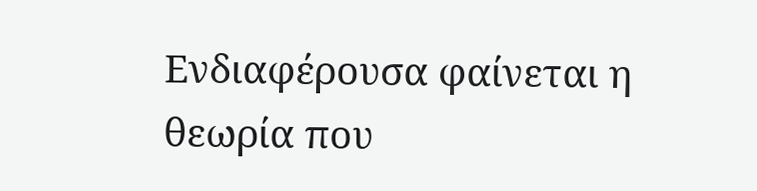Ενδιαφέρουσα φαίνεται η θεωρία που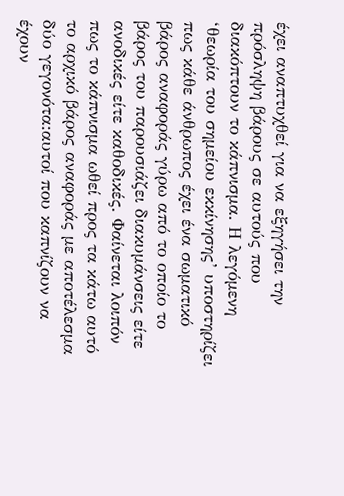έχει αναπτυχθεί για να εξηγήσει την πρόσληψη βάρους σε αυτούς που διακόπτουν το κάπνισμα. Η λεγόμενη ‘θεωρία του σημείου εκκίνησης’ υποστηρίζει πως κάθε άνθρωπος έχει ένα σωματικό βάρος αναφοράς γύρω από το οποίο το βάρος του παρουσιάζει διακυμάνσεις είτε ανοδικές είτε καθοδικές. Φαίνεται λοιπόν πως το κάπνισμα ωθεί προς τα κάτω αυτό το αρχικό βάρος αναφοράς με αποτέλεσμα δύο γεγονότα:αυτοί που καπνίζουν να έχουν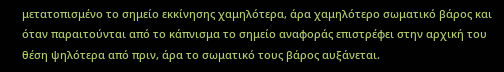μετατοπισμένο το σημείο εκκίνησης χαμηλότερα, άρα χαμηλότερο σωματικό βάρος και όταν παραιτούνται από το κάπνισμα το σημείο αναφοράς επιστρέφει στην αρχική του θέση ψηλότερα από πριν, άρα το σωματικό τους βάρος αυξάνεται.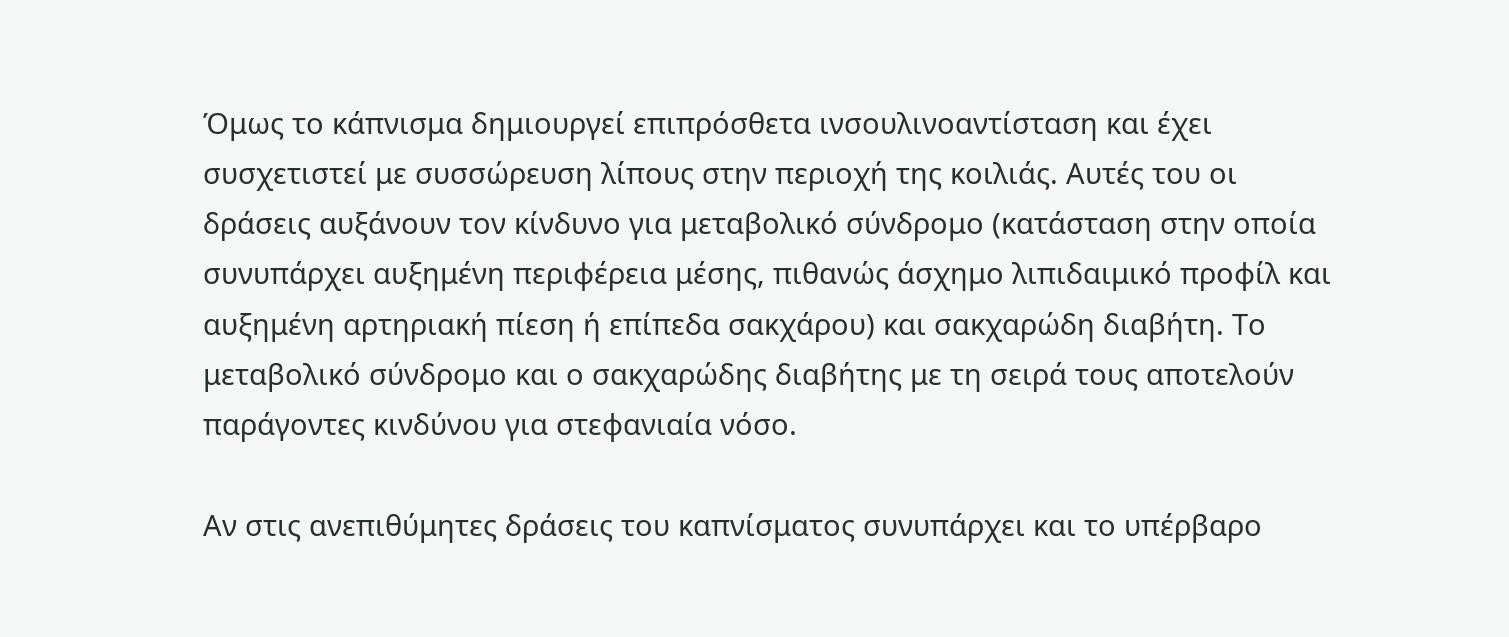Όμως το κάπνισμα δημιουργεί επιπρόσθετα ινσουλινοαντίσταση και έχει συσχετιστεί με συσσώρευση λίπους στην περιοχή της κοιλιάς. Αυτές του οι δράσεις αυξάνουν τον κίνδυνο για μεταβολικό σύνδρομο (κατάσταση στην οποία συνυπάρχει αυξημένη περιφέρεια μέσης, πιθανώς άσχημο λιπιδαιμικό προφίλ και αυξημένη αρτηριακή πίεση ή επίπεδα σακχάρου) και σακχαρώδη διαβήτη. Το μεταβολικό σύνδρομο και ο σακχαρώδης διαβήτης με τη σειρά τους αποτελούν παράγοντες κινδύνου για στεφανιαία νόσο.

Αν στις ανεπιθύμητες δράσεις του καπνίσματος συνυπάρχει και το υπέρβαρο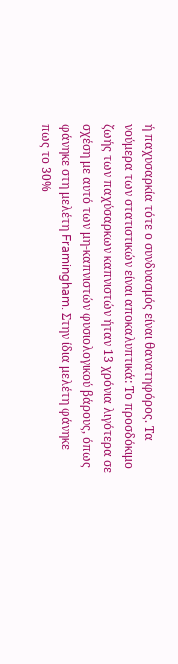ή παχυσαρκία τότε ο συνδυασμός είναι θανατηφόρος. Τα νούμερα των στατιστικών είναι αποκαλυπτικά: Το προσδόκιμο ζωής των παχύσαρκων καπνιστών ήταν 13 χρόνια λιγότερα σε σχέση με αυτό των μη-καπνιστών φυσιολογικού βάρους, όπως φάνηκε στη μελέτη Framingham. Στην ίδια μελέτη φάνηκε πως το 30%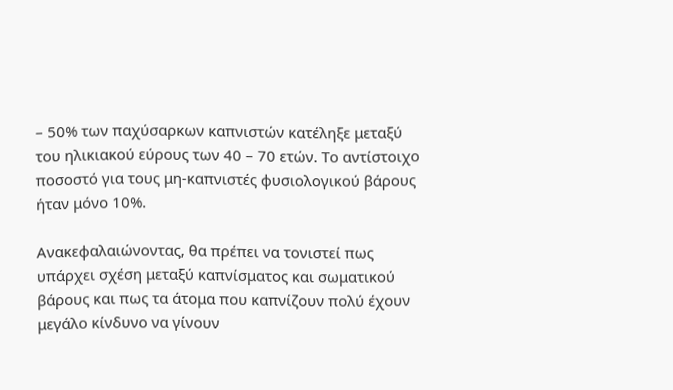– 50% των παχύσαρκων καπνιστών κατέληξε μεταξύ του ηλικιακού εύρους των 40 – 70 ετών. Το αντίστοιχο ποσοστό για τους μη-καπνιστές φυσιολογικού βάρους ήταν μόνο 10%.

Ανακεφαλαιώνοντας, θα πρέπει να τονιστεί πως υπάρχει σχέση μεταξύ καπνίσματος και σωματικού βάρους και πως τα άτομα που καπνίζουν πολύ έχουν μεγάλο κίνδυνο να γίνουν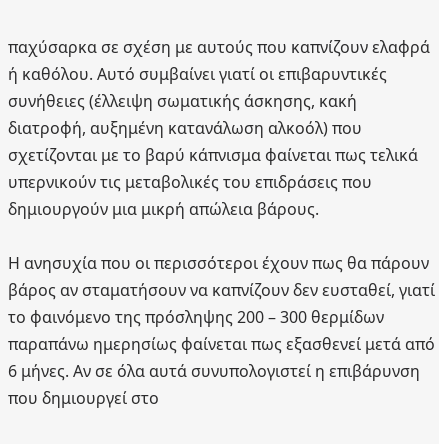παχύσαρκα σε σχέση με αυτούς που καπνίζουν ελαφρά ή καθόλου. Αυτό συμβαίνει γιατί οι επιβαρυντικές συνήθειες (έλλειψη σωματικής άσκησης, κακή διατροφή, αυξημένη κατανάλωση αλκοόλ) που σχετίζονται με το βαρύ κάπνισμα φαίνεται πως τελικά υπερνικούν τις μεταβολικές του επιδράσεις που δημιουργούν μια μικρή απώλεια βάρους.

Η ανησυχία που οι περισσότεροι έχουν πως θα πάρουν βάρος αν σταματήσουν να καπνίζουν δεν ευσταθεί, γιατί το φαινόμενο της πρόσληψης 200 – 300 θερμίδων παραπάνω ημερησίως φαίνεται πως εξασθενεί μετά από 6 μήνες. Αν σε όλα αυτά συνυπολογιστεί η επιβάρυνση που δημιουργεί στο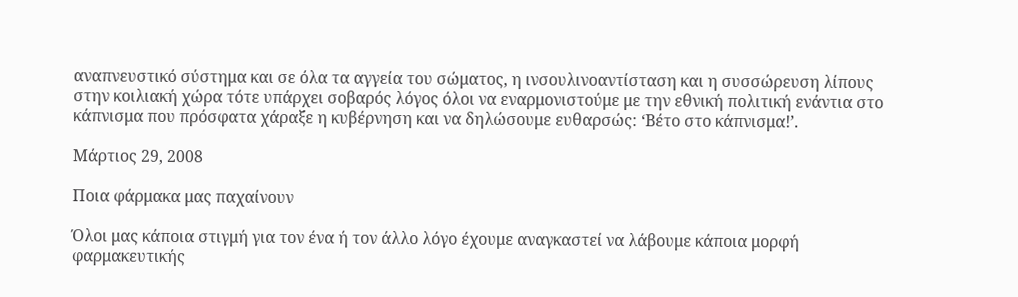αναπνευστικό σύστημα και σε όλα τα αγγεία του σώματος, η ινσουλινοαντίσταση και η συσσώρευση λίπους στην κοιλιακή χώρα τότε υπάρχει σοβαρός λόγος όλοι να εναρμονιστούμε με την εθνική πολιτική ενάντια στο κάπνισμα που πρόσφατα χάραξε η κυβέρνηση και να δηλώσουμε ευθαρσώς: ‘Βέτο στο κάπνισμα!’.

Μάρτιος 29, 2008

Ποια φάρμακα μας παχαίνουν

Όλοι μας κάποια στιγμή για τον ένα ή τον άλλο λόγο έχουμε αναγκαστεί να λάβουμε κάποια μορφή φαρμακευτικής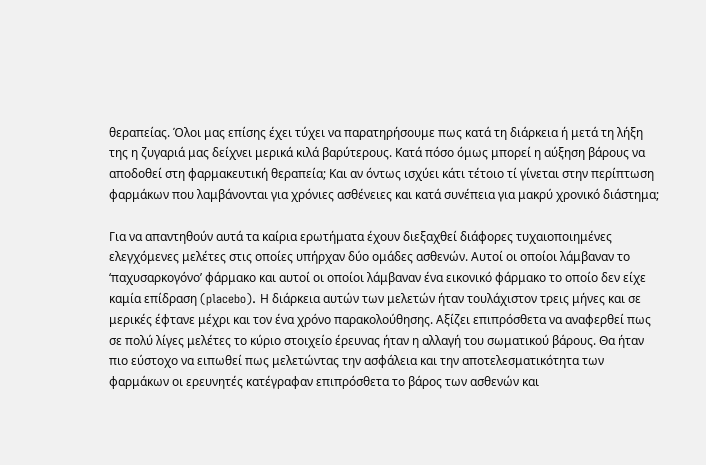θεραπείας. Όλοι μας επίσης έχει τύχει να παρατηρήσουμε πως κατά τη διάρκεια ή μετά τη λήξη της η ζυγαριά μας δείχνει μερικά κιλά βαρύτερους. Κατά πόσο όμως μπορεί η αύξηση βάρους να αποδοθεί στη φαρμακευτική θεραπεία; Και αν όντως ισχύει κάτι τέτοιο τί γίνεται στην περίπτωση φαρμάκων που λαμβάνονται για χρόνιες ασθένειες και κατά συνέπεια για μακρύ χρονικό διάστημα;

Για να απαντηθούν αυτά τα καίρια ερωτήματα έχουν διεξαχθεί διάφορες τυχαιοποιημένες ελεγχόμενες μελέτες στις οποίες υπήρχαν δύο ομάδες ασθενών. Αυτοί οι οποίοι λάμβαναν το ‘παχυσαρκογόνο’ φάρμακο και αυτοί οι οποίοι λάμβαναν ένα εικονικό φάρμακο το οποίο δεν είχε καμία επίδραση (placebo). Η διάρκεια αυτών των μελετών ήταν τουλάχιστον τρεις μήνες και σε μερικές έφτανε μέχρι και τον ένα χρόνο παρακολούθησης. Αξίζει επιπρόσθετα να αναφερθεί πως σε πολύ λίγες μελέτες το κύριο στοιχείο έρευνας ήταν η αλλαγή του σωματικού βάρους. Θα ήταν πιο εύστοχο να ειπωθεί πως μελετώντας την ασφάλεια και την αποτελεσματικότητα των φαρμάκων οι ερευνητές κατέγραφαν επιπρόσθετα το βάρος των ασθενών και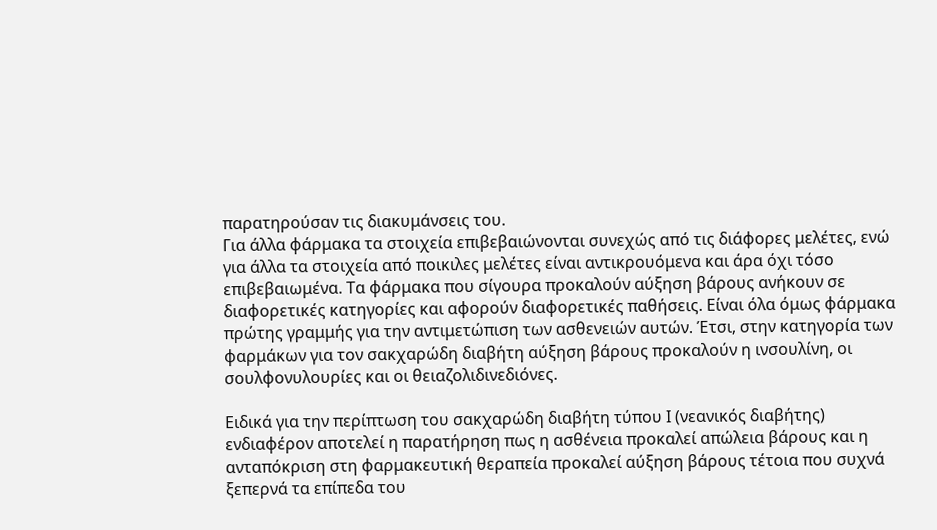παρατηρούσαν τις διακυμάνσεις του.
Για άλλα φάρμακα τα στοιχεία επιβεβαιώνονται συνεχώς από τις διάφορες μελέτες, ενώ για άλλα τα στοιχεία από ποικιλες μελέτες είναι αντικρουόμενα και άρα όχι τόσο επιβεβαιωμένα. Τα φάρμακα που σίγουρα προκαλούν αύξηση βάρους ανήκουν σε διαφορετικές κατηγορίες και αφορούν διαφορετικές παθήσεις. Είναι όλα όμως φάρμακα πρώτης γραμμής για την αντιμετώπιση των ασθενειών αυτών. Έτσι, στην κατηγορία των φαρμάκων για τον σακχαρώδη διαβήτη αύξηση βάρους προκαλούν η ινσουλίνη, οι σουλφονυλουρίες και οι θειαζολιδινεδιόνες.

Ειδικά για την περίπτωση του σακχαρώδη διαβήτη τύπου Ι (νεανικός διαβήτης) ενδιαφέρον αποτελεί η παρατήρηση πως η ασθένεια προκαλεί απώλεια βάρους και η ανταπόκριση στη φαρμακευτική θεραπεία προκαλεί αύξηση βάρους τέτοια που συχνά ξεπερνά τα επίπεδα του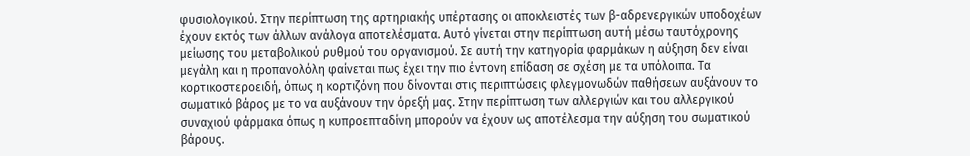φυσιολογικού. Στην περίπτωση της αρτηριακής υπέρτασης οι αποκλειστές των β-αδρενεργικών υποδοχέων έχουν εκτός των άλλων ανάλογα αποτελέσματα. Αυτό γίνεται στην περίπτωση αυτή μέσω ταυτόχρονης μείωσης του μεταβολικού ρυθμού του οργανισμού. Σε αυτή την κατηγορία φαρμάκων η αύξηση δεν είναι μεγάλη και η προπανολόλη φαίνεται πως έχει την πιο έντονη επίδαση σε σχέση με τα υπόλοιπα. Τα κορτικοστεροειδή, όπως η κορτιζόνη που δίνονται στις περιπτώσεις φλεγμονωδών παθήσεων αυξάνουν το σωματικό βάρος με το να αυξάνουν την όρεξή μας. Στην περίπτωση των αλλεργιών και του αλλεργικού συναχιού φάρμακα όπως η κυπροεπταδίνη μπορούν να έχουν ως αποτέλεσμα την αύξηση του σωματικού βάρους.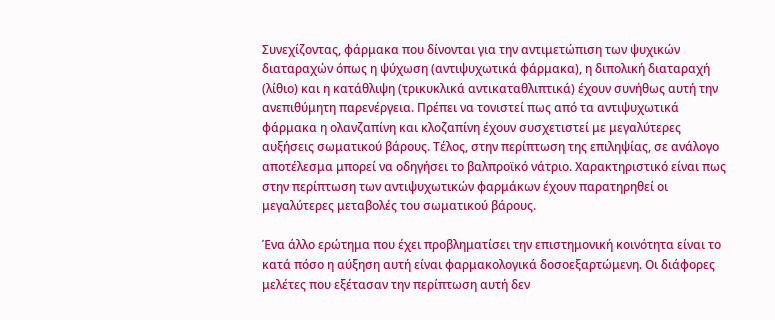Συνεχίζοντας, φάρμακα που δίνονται για την αντιμετώπιση των ψυχικών διαταραχών όπως η ψύχωση (αντιψυχωτικά φάρμακα), η διπολική διαταραχή (λίθιο) και η κατάθλιψη (τρικυκλικά αντικαταθλιπτικά) έχουν συνήθως αυτή την ανεπιθύμητη παρενέργεια. Πρέπει να τονιστεί πως από τα αντιψυχωτικά φάρμακα η ολανζαπίνη και κλοζαπίνη έχουν συσχετιστεί με μεγαλύτερες αυξήσεις σωματικού βάρους. Τέλος, στην περίπτωση της επιληψίας, σε ανάλογο αποτέλεσμα μπορεί να οδηγήσει το βαλπροϊκό νάτριο. Χαρακτηριστικό είναι πως στην περίπτωση των αντιψυχωτικών φαρμάκων έχουν παρατηρηθεί οι μεγαλύτερες μεταβολές του σωματικού βάρους.

Ένα άλλο ερώτημα που έχει προβληματίσει την επιστημονική κοινότητα είναι το κατά πόσο η αύξηση αυτή είναι φαρμακολογικά δοσοεξαρτώμενη. Οι διάφορες μελέτες που εξέτασαν την περίπτωση αυτή δεν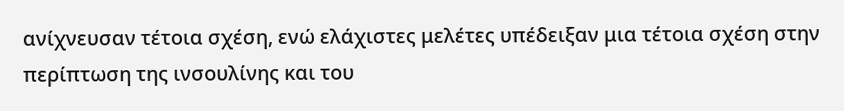ανίχνευσαν τέτοια σχέση, ενώ ελάχιστες μελέτες υπέδειξαν μια τέτοια σχέση στην περίπτωση της ινσουλίνης και του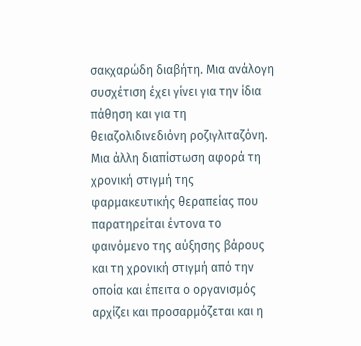σακχαρώδη διαβήτη. Μια ανάλογη συσχέτιση έχει γίνει για την ίδια πάθηση και για τη θειαζολιδινεδιόνη ροζιγλιταζόνη. Μια άλλη διαπίστωση αφορά τη χρονική στιγμή της φαρμακευτικής θεραπείας που παρατηρείται έντονα το φαινόμενο της αύξησης βάρους και τη χρονική στιγμή από την οποία και έπειτα ο οργανισμός αρχίζει και προσαρμόζεται και η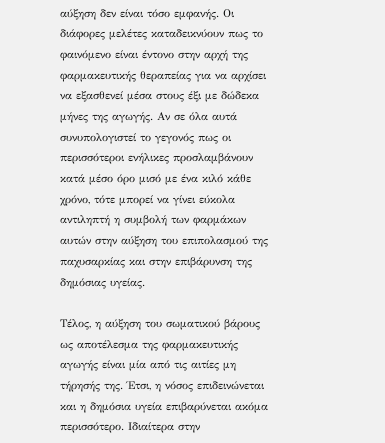αύξηση δεν είναι τόσο εμφανής. Οι διάφορες μελέτες καταδεικνύουν πως το φαινόμενο είναι έντονο στην αρχή της φαρμακευτικής θεραπείας για να αρχίσει να εξασθενεί μέσα στους έξι με δώδεκα μήνες της αγωγής. Αν σε όλα αυτά συνυπολογιστεί το γεγονός πως οι περισσότεροι ενήλικες προσλαμβάνουν κατά μέσο όρο μισό με ένα κιλό κάθε χρόνο, τότε μπορεί να γίνει εύκολα αντιληπτή η συμβολή των φαρμάκων αυτών στην αύξηση του επιπολασμού της παχυσαρκίας και στην επιβάρυνση της δημόσιας υγείας.

Τέλος, η αύξηση του σωματικού βάρους ως αποτέλεσμα της φαρμακευτικής αγωγής είναι μία από τις αιτίες μη τήρησής της. Έτσι, η νόσος επιδεινώνεται και η δημόσια υγεία επιβαρύνεται ακόμα περισσότερο. Ιδιαίτερα στην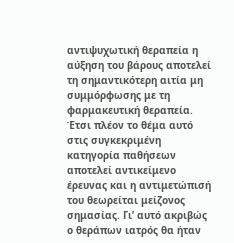αντιψυχωτική θεραπεία η αύξηση του βάρους αποτελεί τη σημαντικότερη αιτία μη συμμόρφωσης με τη φαρμακευτική θεραπεία. Έτσι πλέον το θέμα αυτό στις συγκεκριμένη κατηγορία παθήσεων αποτελεί αντικείμενο έρευνας και η αντιμετώπισή του θεωρείται μείζονος σημασίας. Γι’ αυτό ακριβώς ο θεράπων ιατρός θα ήταν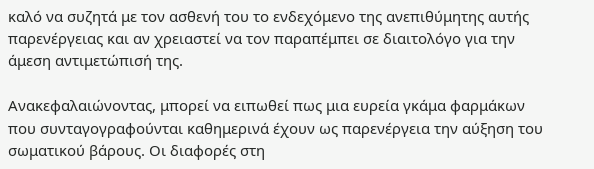καλό να συζητά με τον ασθενή του το ενδεχόμενο της ανεπιθύμητης αυτής παρενέργειας και αν χρειαστεί να τον παραπέμπει σε διαιτολόγο για την άμεση αντιμετώπισή της.

Ανακεφαλαιώνοντας, μπορεί να ειπωθεί πως μια ευρεία γκάμα φαρμάκων που συνταγογραφούνται καθημερινά έχουν ως παρενέργεια την αύξηση του σωματικού βάρους. Οι διαφορές στη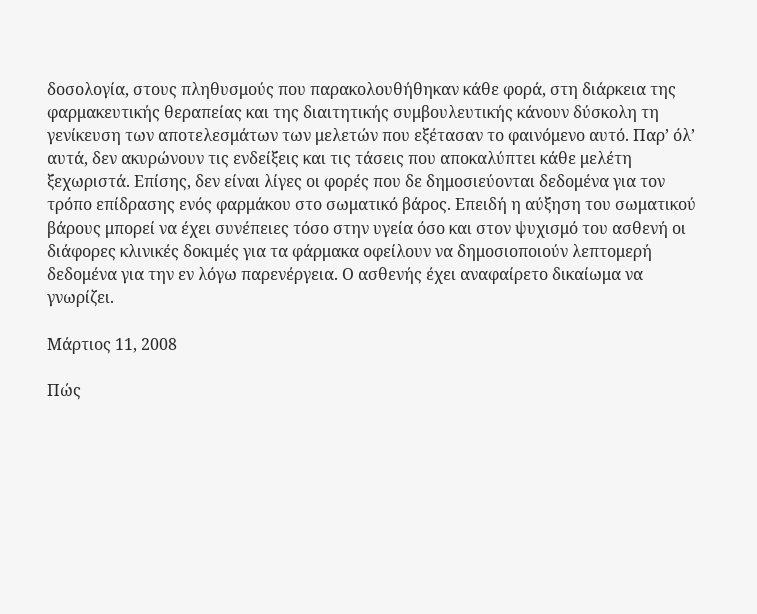δοσολογία, στους πληθυσμούς που παρακολουθήθηκαν κάθε φορά, στη διάρκεια της φαρμακευτικής θεραπείας και της διαιτητικής συμβουλευτικής κάνουν δύσκολη τη γενίκευση των αποτελεσμάτων των μελετών που εξέτασαν το φαινόμενο αυτό. Παρ’ όλ’ αυτά, δεν ακυρώνουν τις ενδείξεις και τις τάσεις που αποκαλύπτει κάθε μελέτη ξεχωριστά. Επίσης, δεν είναι λίγες οι φορές που δε δημοσιεύονται δεδομένα για τον τρόπο επίδρασης ενός φαρμάκου στο σωματικό βάρος. Επειδή η αύξηση του σωματικού βάρους μπορεί να έχει συνέπειες τόσο στην υγεία όσο και στον ψυχισμό του ασθενή οι διάφορες κλινικές δοκιμές για τα φάρμακα οφείλουν να δημοσιοποιούν λεπτομερή δεδομένα για την εν λόγω παρενέργεια. Ο ασθενής έχει αναφαίρετο δικαίωμα να γνωρίζει.

Μάρτιος 11, 2008

Πώς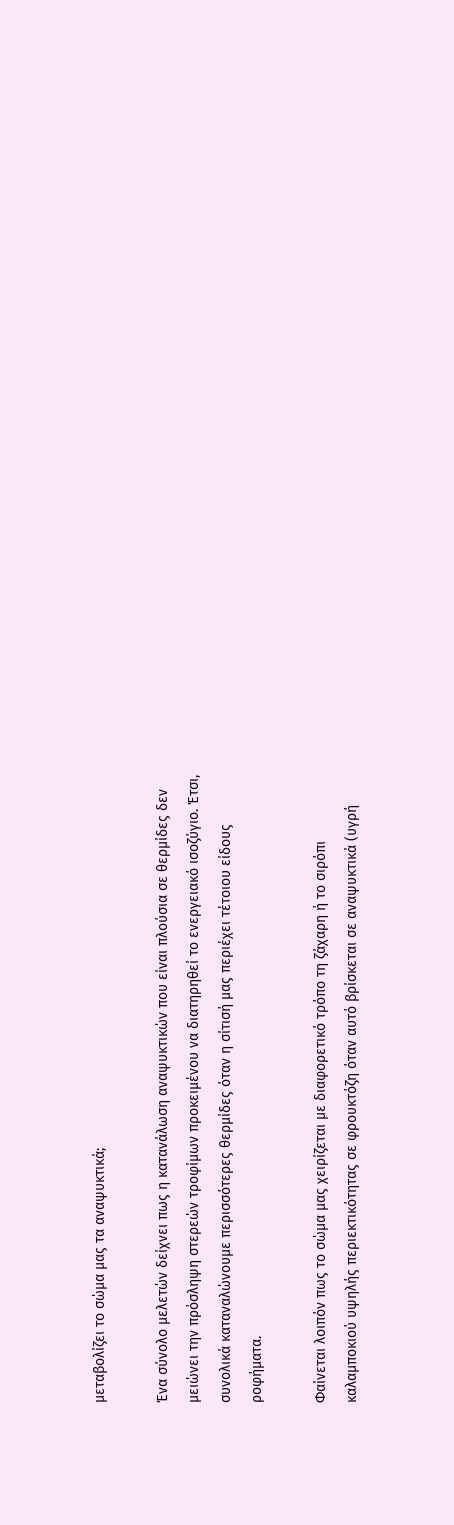μεταβολίζει το σώμα μας τα αναψυκτικά;

Ένα σύνολο μελετών δείχνει πως η κατανάλωση αναψυκτικών που είναι πλούσια σε θερμίδες δεν μειώνει την πρόσληψη στερεών τροφίμων προκειμένου να διατηρηθεί το ενεργειακό ισοζύγιο. Έτσι, συνολικά καταναλώνουμε περισσότερες θερμίδες όταν η σίτισή μας περιέχει τέτοιου είδους ροφήματα.

Φαίνεται λοιπόν πως το σώμα μας χειρίζεται με διαφορετικό τρόπο τη ζάχαρη ή το σιρόπι καλαμποκιού υψηλής περιεκτικότητας σε φρουκτόζη όταν αυτό βρίσκεται σε αναψυκτικά (υγρή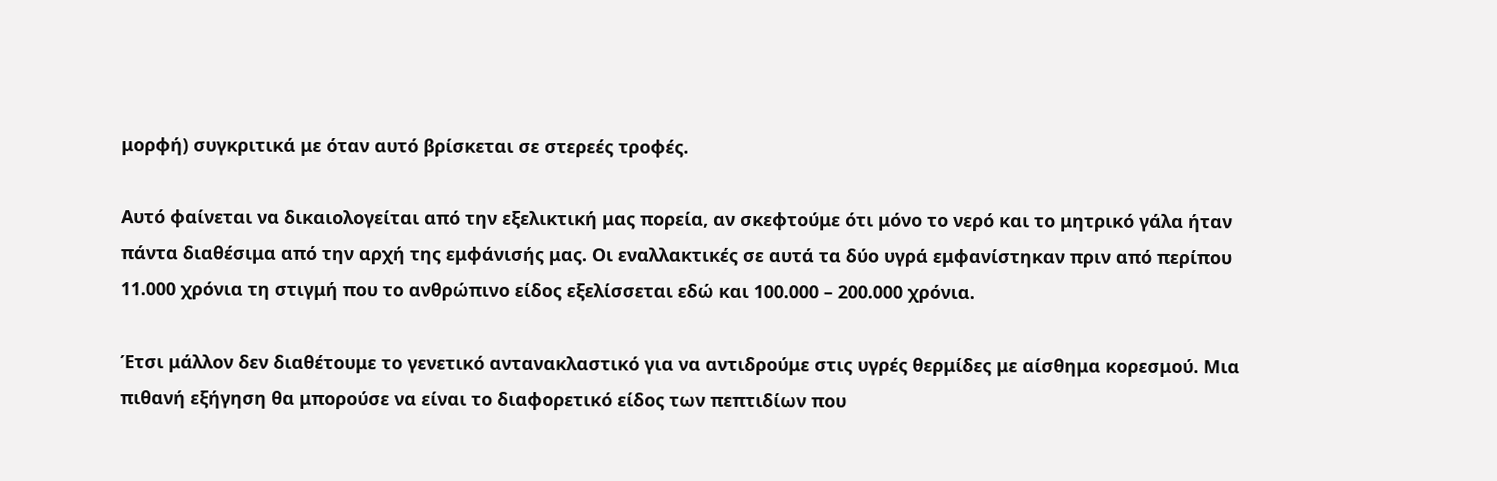μορφή) συγκριτικά με όταν αυτό βρίσκεται σε στερεές τροφές.

Αυτό φαίνεται να δικαιολογείται από την εξελικτική μας πορεία, αν σκεφτούμε ότι μόνο το νερό και το μητρικό γάλα ήταν πάντα διαθέσιμα από την αρχή της εμφάνισής μας. Οι εναλλακτικές σε αυτά τα δύο υγρά εμφανίστηκαν πριν από περίπου 11.000 χρόνια τη στιγμή που το ανθρώπινο είδος εξελίσσεται εδώ και 100.000 – 200.000 χρόνια.

Έτσι μάλλον δεν διαθέτουμε το γενετικό αντανακλαστικό για να αντιδρούμε στις υγρές θερμίδες με αίσθημα κορεσμού. Μια πιθανή εξήγηση θα μπορούσε να είναι το διαφορετικό είδος των πεπτιδίων που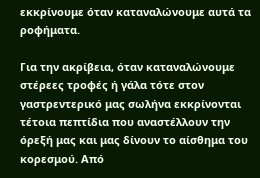εκκρίνουμε όταν καταναλώνουμε αυτά τα ροφήματα.

Για την ακρίβεια, όταν καταναλώνουμε στέρεες τροφές ή γάλα τότε στον γαστρεντερικό μας σωλήνα εκκρίνονται τέτοια πεπτίδια που αναστέλλουν την όρεξή μας και μας δίνουν το αίσθημα του κορεσμού. Από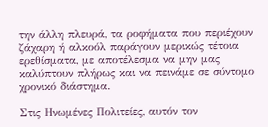την άλλη πλευρά, τα ροφήματα που περιέχουν ζάχαρη ή αλκοόλ παράγουν μερικώς τέτοια ερεθίσματα, με αποτέλεσμα να μην μας καλύπτουν πλήρως και να πεινάμε σε σύντομο χρονικό διάστημα.

Στις Ηνωμένες Πολιτείες, αυτόν τον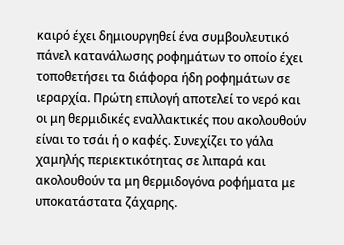καιρό έχει δημιουργηθεί ένα συμβουλευτικό πάνελ κατανάλωσης ροφημάτων το οποίο έχει τοποθετήσει τα διάφορα ήδη ροφημάτων σε ιεραρχία. Πρώτη επιλογή αποτελεί το νερό και οι μη θερμιδικές εναλλακτικές που ακολουθούν είναι το τσάι ή ο καφές. Συνεχίζει το γάλα χαμηλής περιεκτικότητας σε λιπαρά και ακολουθούν τα μη θερμιδογόνα ροφήματα με υποκατάστατα ζάχαρης.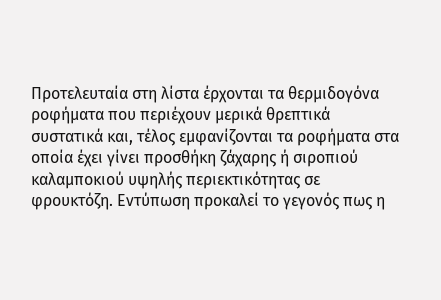Προτελευταία στη λίστα έρχονται τα θερμιδογόνα ροφήματα που περιέχουν μερικά θρεπτικά συστατικά και, τέλος εμφανίζονται τα ροφήματα στα οποία έχει γίνει προσθήκη ζάχαρης ή σιροπιού καλαμποκιού υψηλής περιεκτικότητας σε φρουκτόζη. Εντύπωση προκαλεί το γεγονός πως η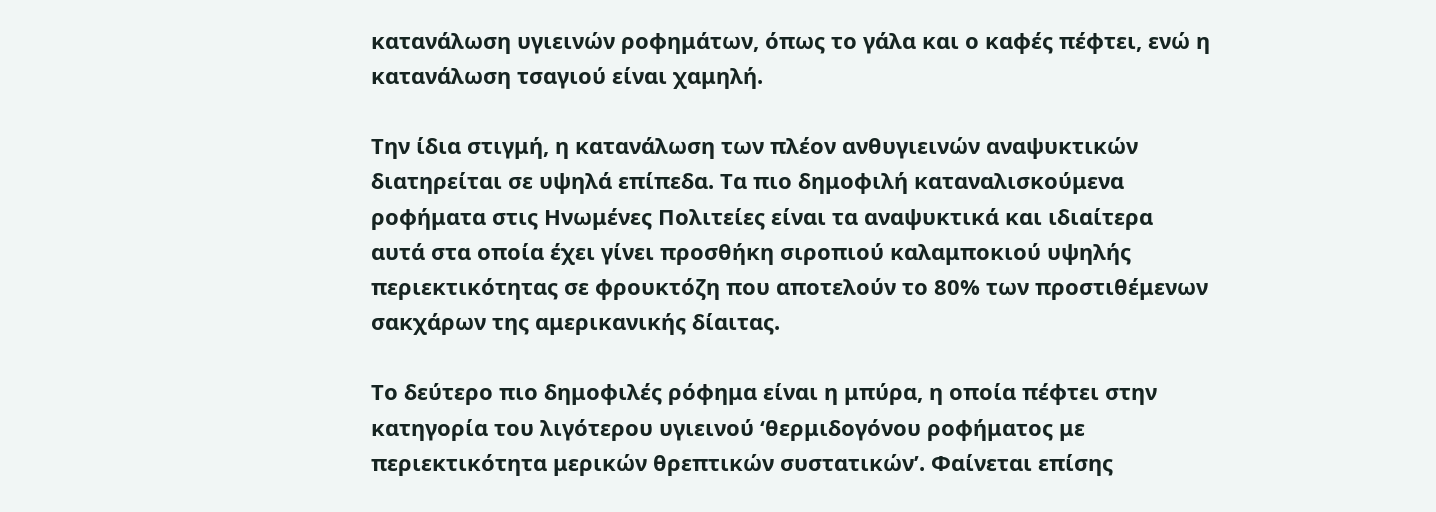κατανάλωση υγιεινών ροφημάτων, όπως το γάλα και ο καφές πέφτει, ενώ η κατανάλωση τσαγιού είναι χαμηλή.

Την ίδια στιγμή, η κατανάλωση των πλέον ανθυγιεινών αναψυκτικών διατηρείται σε υψηλά επίπεδα. Τα πιο δημοφιλή καταναλισκούμενα ροφήματα στις Ηνωμένες Πολιτείες είναι τα αναψυκτικά και ιδιαίτερα αυτά στα οποία έχει γίνει προσθήκη σιροπιού καλαμποκιού υψηλής περιεκτικότητας σε φρουκτόζη που αποτελούν το 80% των προστιθέμενων σακχάρων της αμερικανικής δίαιτας.

Το δεύτερο πιο δημοφιλές ρόφημα είναι η μπύρα, η οποία πέφτει στην κατηγορία του λιγότερου υγιεινού ‘θερμιδογόνου ροφήματος με περιεκτικότητα μερικών θρεπτικών συστατικών’. Φαίνεται επίσης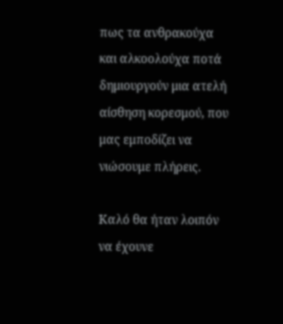πως τα ανθρακούχα και αλκοολούχα ποτά δημιουργούν μια ατελή αίσθηση κορεσμού, που μας εμποδίζει να νιώσουμε πλήρεις.

Καλό θα ήταν λοιπόν να έχουνε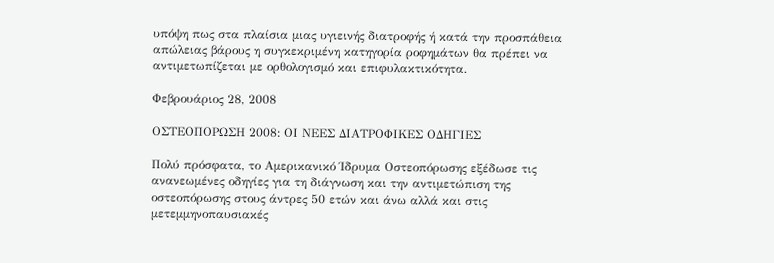υπόψη πως στα πλαίσια μιας υγιεινής διατροφής ή κατά την προσπάθεια απώλειας βάρους η συγκεκριμένη κατηγορία ροφημάτων θα πρέπει να αντιμετωπίζεται με ορθολογισμό και επιφυλακτικότητα.

Φεβρουάριος 28, 2008

ΟΣΤΕΟΠΟΡΩΣΗ 2008: ΟΙ ΝΕΕΣ ΔΙΑΤΡΟΦΙΚΕΣ ΟΔΗΓΙΕΣ

Πολύ πρόσφατα, το Αμερικανικό Ίδρυμα Οστεοπόρωσης εξέδωσε τις ανανεωμένες οδηγίες για τη διάγνωση και την αντιμετώπιση της οστεοπόρωσης στους άντρες 50 ετών και άνω αλλά και στις μετεμμηνοπαυσιακές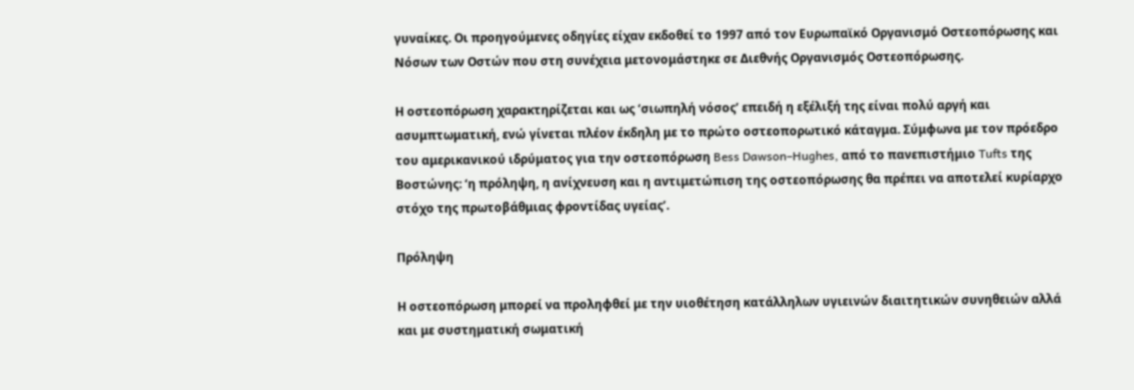γυναίκες. Οι προηγούμενες οδηγίες είχαν εκδοθεί το 1997 από τον Ευρωπαϊκό Οργανισμό Οστεοπόρωσης και Νόσων των Οστών που στη συνέχεια μετονομάστηκε σε Διεθνής Οργανισμός Οστεοπόρωσης.

Η οστεοπόρωση χαρακτηρίζεται και ως ‘σιωπηλή νόσος’ επειδή η εξέλιξή της είναι πολύ αργή και ασυμπτωματική, ενώ γίνεται πλέον έκδηλη με το πρώτο οστεοπορωτικό κάταγμα. Σύμφωνα με τον πρόεδρο του αμερικανικού ιδρύματος για την οστεοπόρωση Bess Dawson–Hughes, από το πανεπιστήμιο Tufts της Βοστώνης: ‘η πρόληψη, η ανίχνευση και η αντιμετώπιση της οστεοπόρωσης θα πρέπει να αποτελεί κυρίαρχο στόχο της πρωτοβάθμιας φροντίδας υγείας’.

Πρόληψη

Η οστεοπόρωση μπορεί να προληφθεί με την υιοθέτηση κατάλληλων υγιεινών διαιτητικών συνηθειών αλλά και με συστηματική σωματική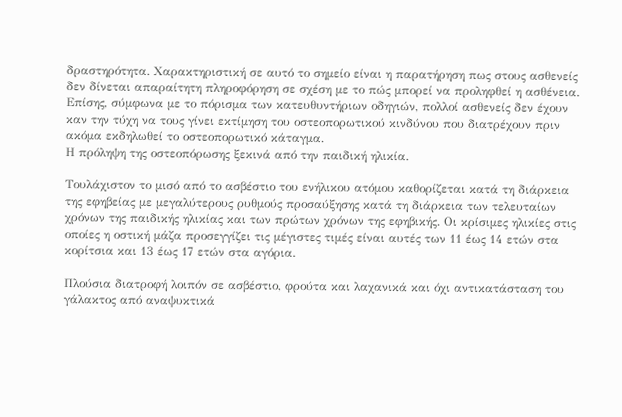δραστηρότητα. Χαρακτηριστική σε αυτό το σημείο είναι η παρατήρηση πως στους ασθενείς δεν δίνεται απαραίτητη πληροφόρηση σε σχέση με το πώς μπορεί να προληφθεί η ασθένεια. Επίσης, σύμφωνα με το πόρισμα των κατευθυντήριων οδηγιών, πολλοί ασθενείς δεν έχουν καν την τύχη να τους γίνει εκτίμηση του οστεοπορωτικού κινδύνου που διατρέχουν πριν ακόμα εκδηλωθεί το οστεοπορωτικό κάταγμα.
Η πρόληψη της οστεοπόρωσης ξεκινά από την παιδική ηλικία.

Τουλάχιστον το μισό από το ασβέστιο του ενήλικου ατόμου καθορίζεται κατά τη διάρκεια της εφηβείας με μεγαλύτερους ρυθμούς προσαύξησης κατά τη διάρκεια των τελευταίων χρόνων της παιδικής ηλικίας και των πρώτων χρόνων της εφηβικής. Οι κρίσιμες ηλικίες στις οποίες η οστική μάζα προσεγγίζει τις μέγιστες τιμές είναι αυτές των 11 έως 14 ετών στα κορίτσια και 13 έως 17 ετών στα αγόρια.

Πλούσια διατροφή λοιπόν σε ασβέστιο, φρούτα και λαχανικά και όχι αντικατάσταση του γάλακτος από αναψυκτικά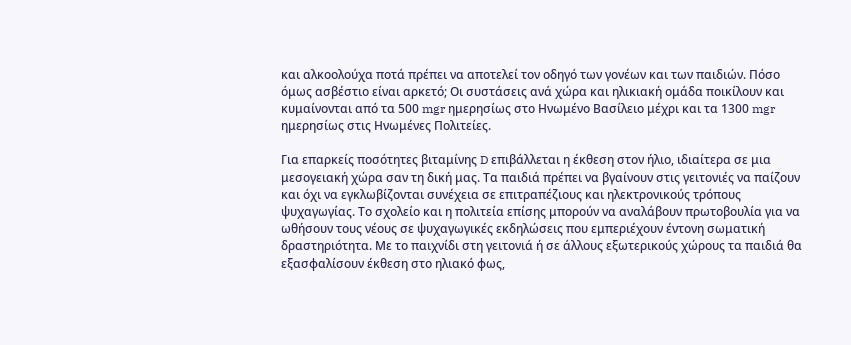και αλκοολούχα ποτά πρέπει να αποτελεί τον οδηγό των γονέων και των παιδιών. Πόσο όμως ασβέστιο είναι αρκετό; Οι συστάσεις ανά χώρα και ηλικιακή ομάδα ποικίλουν και κυμαίνονται από τα 500 mgr ημερησίως στο Ηνωμένο Βασίλειο μέχρι και τα 1300 mgr ημερησίως στις Ηνωμένες Πολιτείες.

Για επαρκείς ποσότητες βιταμίνης D επιβάλλεται η έκθεση στον ήλιο, ιδιαίτερα σε μια μεσογειακή χώρα σαν τη δική μας. Τα παιδιά πρέπει να βγαίνουν στις γειτονιές να παίζουν και όχι να εγκλωβίζονται συνέχεια σε επιτραπέζιους και ηλεκτρονικούς τρόπους ψυχαγωγίας. Το σχολείο και η πολιτεία επίσης μπορούν να αναλάβουν πρωτοβουλία για να ωθήσουν τους νέους σε ψυχαγωγικές εκδηλώσεις που εμπεριέχουν έντονη σωματική δραστηριότητα. Με το παιχνίδι στη γειτονιά ή σε άλλους εξωτερικούς χώρους τα παιδιά θα εξασφαλίσουν έκθεση στο ηλιακό φως,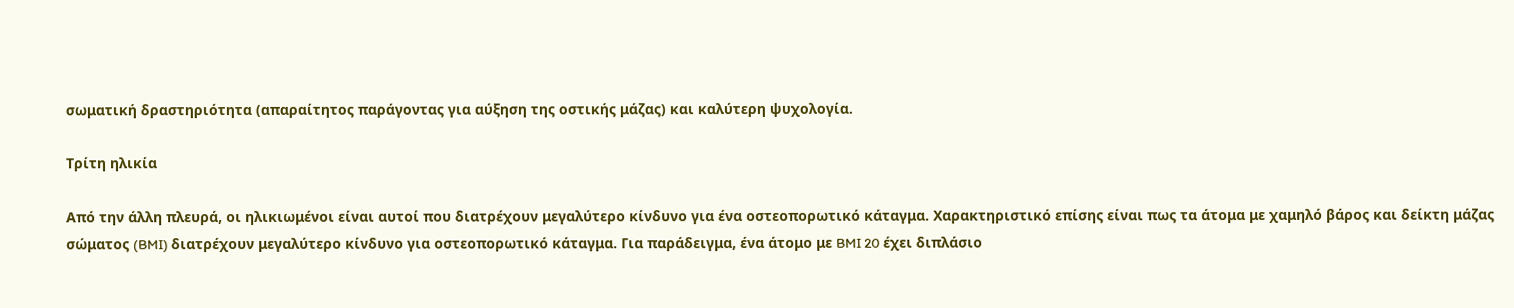σωματική δραστηριότητα (απαραίτητος παράγοντας για αύξηση της οστικής μάζας) και καλύτερη ψυχολογία.

Τρίτη ηλικία

Από την άλλη πλευρά, οι ηλικιωμένοι είναι αυτοί που διατρέχουν μεγαλύτερο κίνδυνο για ένα οστεοπορωτικό κάταγμα. Χαρακτηριστικό επίσης είναι πως τα άτομα με χαμηλό βάρος και δείκτη μάζας σώματος (BMI) διατρέχουν μεγαλύτερο κίνδυνο για οστεοπορωτικό κάταγμα. Για παράδειγμα, ένα άτομο με BMI 20 έχει διπλάσιο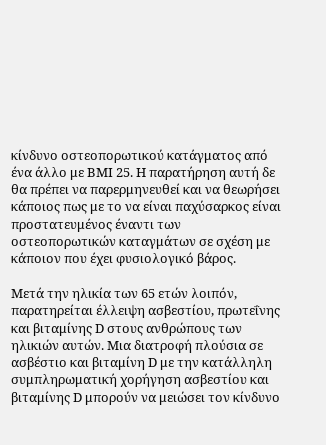κίνδυνο οστεοπορωτικού κατάγματος από ένα άλλο με BMI 25. Η παρατήρηση αυτή δε θα πρέπει να παρερμηνευθεί και να θεωρήσει κάποιος πως με το να είναι παχύσαρκος είναι προστατευμένος έναντι των οστεοπορωτικών καταγμάτων σε σχέση με κάποιον που έχει φυσιολογικό βάρος.

Μετά την ηλικία των 65 ετών λοιπόν, παρατηρείται έλλειψη ασβεστίου, πρωτεΐνης και βιταμίνης D στους ανθρώπους των ηλικιών αυτών. Μια διατροφή πλούσια σε ασβέστιο και βιταμίνη D με την κατάλληλη συμπληρωματική χορήγηση ασβεστίου και βιταμίνης D μπορούν να μειώσει τον κίνδυνο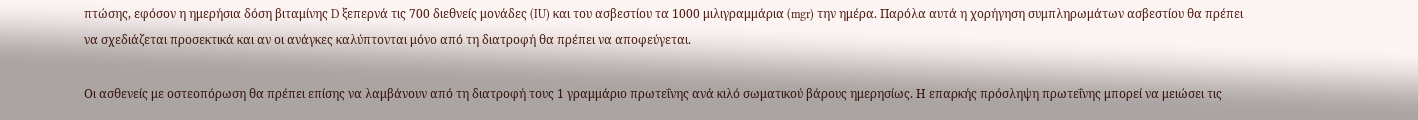πτώσης, εφόσον η ημερήσια δόση βιταμίνης D ξεπερνά τις 700 διεθνείς μονάδες (IU) και του ασβεστίου τα 1000 μιλιγραμμάρια (mgr) την ημέρα. Παρόλα αυτά η χορήγηση συμπληρωμάτων ασβεστίου θα πρέπει να σχεδιάζεται προσεκτικά και αν οι ανάγκες καλύπτονται μόνο από τη διατροφή θα πρέπει να αποφεύγεται.

Οι ασθενείς με οστεοπόρωση θα πρέπει επίσης να λαμβάνουν από τη διατροφή τους 1 γραμμάριο πρωτεΐνης ανά κιλό σωματικού βάρους ημερησίως. Η επαρκής πρόσληψη πρωτεΐνης μπορεί να μειώσει τις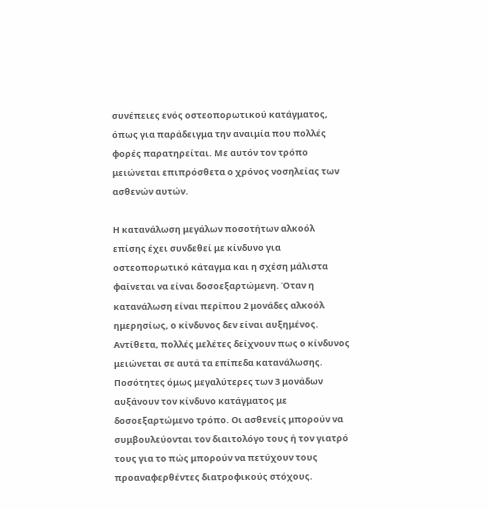συνέπειες ενός οστεοπορωτικού κατάγματος, όπως για παράδειγμα την αναιμία που πολλές φορές παρατηρείται. Με αυτόν τον τρόπο μειώνεται επιπρόσθετα ο χρόνος νοσηλείας των ασθενών αυτών.

Η κατανάλωση μεγάλων ποσοτήτων αλκοόλ επίσης έχει συνδεθεί με κίνδυνο για οστεοπορωτικό κάταγμα και η σχέση μάλιστα φαίνεται να είναι δοσοεξαρτώμενη. Όταν η κατανάλωση είναι περίπου 2 μονάδες αλκοόλ ημερησίως, ο κίνδυνος δεν είναι αυξημένος. Αντίθετα, πολλές μελέτες δείχνουν πως ο κίνδυνος μειώνεται σε αυτά τα επίπεδα κατανάλωσης. Ποσότητες όμως μεγαλύτερες των 3 μονάδων αυξάνουν τον κίνδυνο κατάγματος με δοσοεξαρτώμενο τρόπο. Οι ασθενείς μπορούν να συμβουλεύονται τον διαιτολόγο τους ή τον γιατρό τους για το πώς μπορούν να πετύχουν τους προαναφερθέντες διατροφικούς στόχους.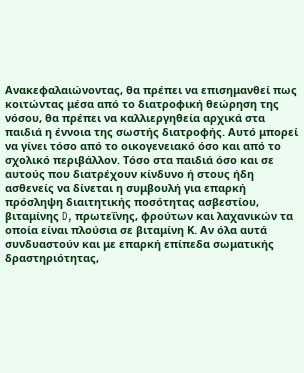Ανακεφαλαιώνοντας, θα πρέπει να επισημανθεί πως κοιτώντας μέσα από το διατροφική θεώρηση της νόσου, θα πρέπει να καλλιεργηθεία αρχικά στα παιδιά η έννοια της σωστής διατροφής. Αυτό μπορεί να γίνει τόσο από το οικογενειακό όσο και από το σχολικό περιβάλλον. Τόσο στα παιδιά όσο και σε αυτούς που διατρέχουν κίνδυνο ή στους ήδη ασθενείς να δίνεται η συμβουλή για επαρκή πρόσληψη διαιτητικής ποσότητας ασβεστίου, βιταμίνης D, πρωτεΐνης, φρούτων και λαχανικών τα οποία είναι πλούσια σε βιταμίνη Κ. Αν όλα αυτά συνδυαστούν και με επαρκή επίπεδα σωματικής δραστηριότητας,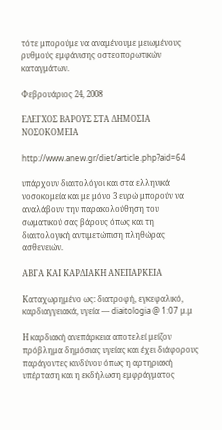τότε μπορούμε να αναμένουμε μειωμένους ρυθμούς εμφάνισης οστεοπορωτικών καταγμάτων.

Φεβρουάριος 24, 2008

ΕΛΕΓΧΟΣ ΒΑΡΟΥΣ ΣΤΑ ΔΗΜΟΣΙΑ ΝΟΣΟΚΟΜΕΙΑ

http://www.anew.gr/diet/article.php?aid=64

υπάρχουν διαιτολόγοι και στα ελληνικά νοσοκομεία και με μόνο 3 ευρώ μπορούν να αναλάβουν την παρακολούθηση του σωματικού σας βάρους όπως και τη διαιτολογική αντιμετώπιση πληθώρας ασθενειών.

ΑΒΓΑ ΚΑΙ ΚΑΡΔΙΑΚΗ ΑΝΕΠΑΡΚΕΙΑ

Καταχωρημένο ως: διατροφή, εγκεφαλικό, καρδιαγγειακά, υγεία — diaitologia @ 1:07 μ.μ

Η καρδιακή ανεπάρκεια αποτελεί μείζον πρόβλημα δημόσιας υγείας και έχει διάφορους παράγοντες κινδύνου όπως η αρτηριακή υπέρταση και η εκδήλωση εμφράγματος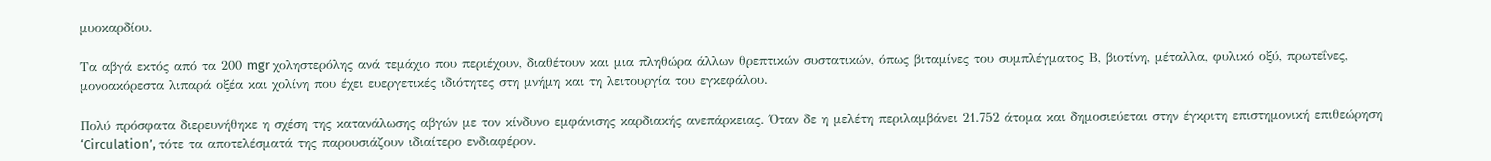μυοκαρδίου.

Τα αβγά εκτός από τα 200 mgr χοληστερόλης ανά τεμάχιο που περιέχουν, διαθέτουν και μια πληθώρα άλλων θρεπτικών συστατικών, όπως βιταμίνες του συμπλέγματος Β, βιοτίνη, μέταλλα, φυλικό οξύ, πρωτεΐνες, μονοακόρεστα λιπαρά οξέα και χολίνη που έχει ευεργετικές ιδιότητες στη μνήμη και τη λειτουργία του εγκεφάλου.

Πολύ πρόσφατα διερευνήθηκε η σχέση της κατανάλωσης αβγών με τον κίνδυνο εμφάνισης καρδιακής ανεπάρκειας. Όταν δε η μελέτη περιλαμβάνει 21.752 άτομα και δημοσιεύεται στην έγκριτη επιστημονική επιθεώρηση ‘Circulation’, τότε τα αποτελέσματά της παρουσιάζουν ιδιαίτερο ενδιαφέρον.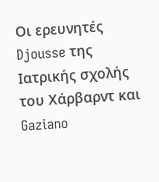Οι ερευνητές Djousse της Ιατρικής σχολής του Χάρβαρντ και Gaziano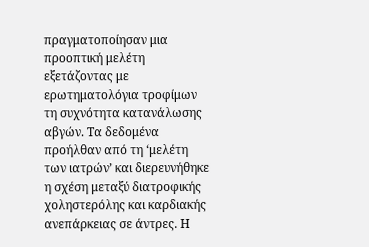πραγματοποίησαν μια προοπτική μελέτη εξετάζοντας με ερωτηματολόγια τροφίμων τη συχνότητα κατανάλωσης αβγών. Τα δεδομένα προήλθαν από τη ‘μελέτη των ιατρών’ και διερευνήθηκε η σχέση μεταξύ διατροφικής χοληστερόλης και καρδιακής ανεπάρκειας σε άντρες. Η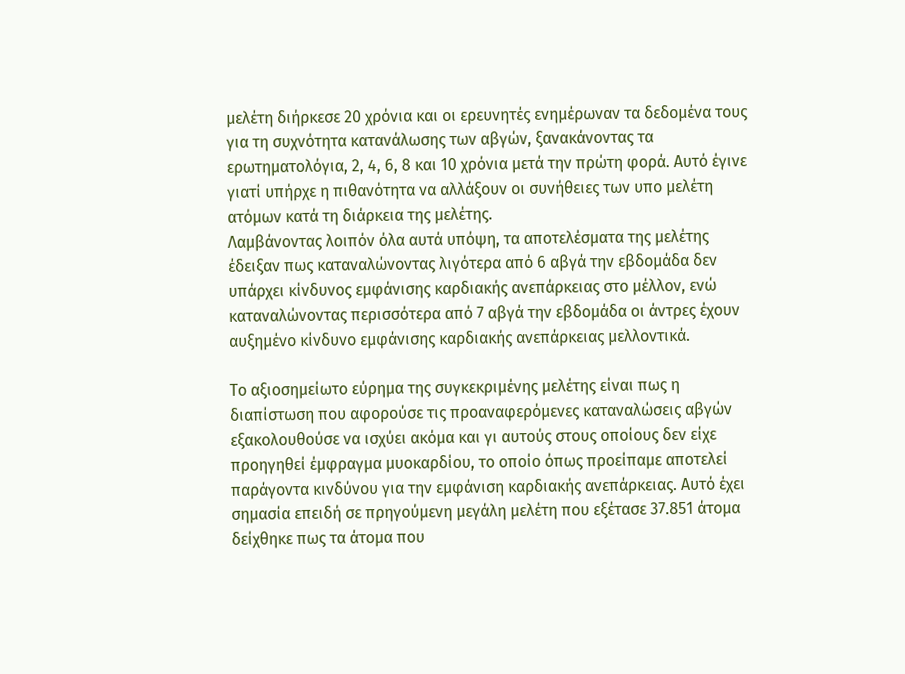μελέτη διήρκεσε 20 χρόνια και οι ερευνητές ενημέρωναν τα δεδομένα τους για τη συχνότητα κατανάλωσης των αβγών, ξανακάνοντας τα ερωτηματολόγια, 2, 4, 6, 8 και 10 χρόνια μετά την πρώτη φορά. Αυτό έγινε γιατί υπήρχε η πιθανότητα να αλλάξουν οι συνήθειες των υπο μελέτη ατόμων κατά τη διάρκεια της μελέτης.
Λαμβάνοντας λοιπόν όλα αυτά υπόψη, τα αποτελέσματα της μελέτης έδειξαν πως καταναλώνοντας λιγότερα από 6 αβγά την εβδομάδα δεν υπάρχει κίνδυνος εμφάνισης καρδιακής ανεπάρκειας στο μέλλον, ενώ καταναλώνοντας περισσότερα από 7 αβγά την εβδομάδα οι άντρες έχουν αυξημένο κίνδυνο εμφάνισης καρδιακής ανεπάρκειας μελλοντικά.

Το αξιοσημείωτο εύρημα της συγκεκριμένης μελέτης είναι πως η διαπίστωση που αφορούσε τις προαναφερόμενες καταναλώσεις αβγών εξακολουθούσε να ισχύει ακόμα και γι αυτούς στους οποίους δεν είχε προηγηθεί έμφραγμα μυοκαρδίου, το οποίο όπως προείπαμε αποτελεί παράγοντα κινδύνου για την εμφάνιση καρδιακής ανεπάρκειας. Αυτό έχει σημασία επειδή σε πρηγούμενη μεγάλη μελέτη που εξέτασε 37.851 άτομα δείχθηκε πως τα άτομα που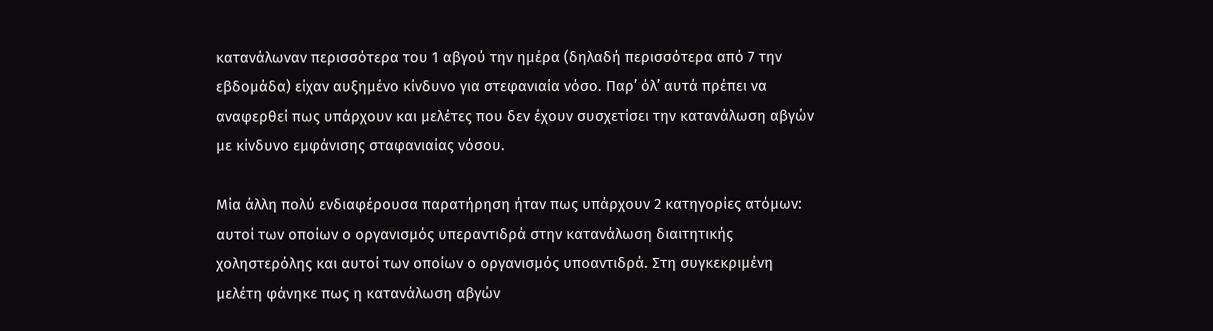κατανάλωναν περισσότερα του 1 αβγού την ημέρα (δηλαδή περισσότερα από 7 την εβδομάδα) είχαν αυξημένο κίνδυνο για στεφανιαία νόσο. Παρ’ όλ’ αυτά πρέπει να αναφερθεί πως υπάρχουν και μελέτες που δεν έχουν συσχετίσει την κατανάλωση αβγών με κίνδυνο εμφάνισης σταφανιαίας νόσου.

Μία άλλη πολύ ενδιαφέρουσα παρατήρηση ήταν πως υπάρχουν 2 κατηγορίες ατόμων: αυτοί των οποίων ο οργανισμός υπεραντιδρά στην κατανάλωση διαιτητικής χοληστερόλης και αυτοί των οποίων ο οργανισμός υποαντιδρά. Στη συγκεκριμένη μελέτη φάνηκε πως η κατανάλωση αβγών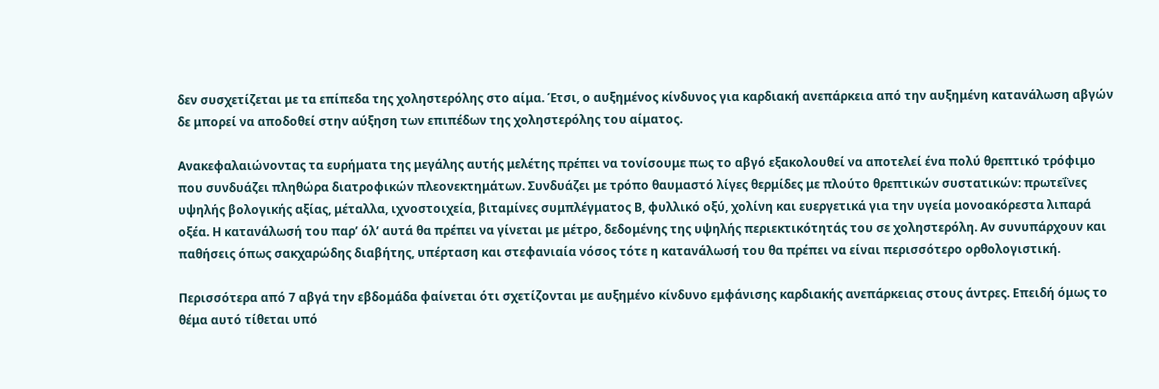δεν συσχετίζεται με τα επίπεδα της χοληστερόλης στο αίμα. Έτσι, ο αυξημένος κίνδυνος για καρδιακή ανεπάρκεια από την αυξημένη κατανάλωση αβγών δε μπορεί να αποδοθεί στην αύξηση των επιπέδων της χοληστερόλης του αίματος.

Ανακεφαλαιώνοντας τα ευρήματα της μεγάλης αυτής μελέτης πρέπει να τονίσουμε πως το αβγό εξακολουθεί να αποτελεί ένα πολύ θρεπτικό τρόφιμο που συνδυάζει πληθώρα διατροφικών πλεονεκτημάτων. Συνδυάζει με τρόπο θαυμαστό λίγες θερμίδες με πλούτο θρεπτικών συστατικών: πρωτεΐνες υψηλής βολογικής αξίας, μέταλλα, ιχνοστοιχεία, βιταμίνες συμπλέγματος Β, φυλλικό οξύ, χολίνη και ευεργετικά για την υγεία μονοακόρεστα λιπαρά οξέα. Η κατανάλωσή του παρ’ όλ’ αυτά θα πρέπει να γίνεται με μέτρο, δεδομένης της υψηλής περιεκτικότητάς του σε χοληστερόλη. Αν συνυπάρχουν και παθήσεις όπως σακχαρώδης διαβήτης, υπέρταση και στεφανιαία νόσος τότε η κατανάλωσή του θα πρέπει να είναι περισσότερο ορθολογιστική.

Περισσότερα από 7 αβγά την εβδομάδα φαίνεται ότι σχετίζονται με αυξημένο κίνδυνο εμφάνισης καρδιακής ανεπάρκειας στους άντρες. Επειδή όμως το θέμα αυτό τίθεται υπό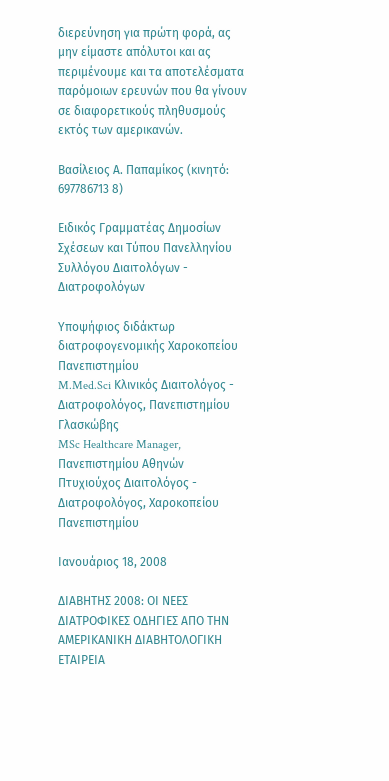διερεύνηση για πρώτη φορά, ας μην είμαστε απόλυτοι και ας περιμένουμε και τα αποτελέσματα παρόμοιων ερευνών που θα γίνουν σε διαφορετικούς πληθυσμούς εκτός των αμερικανών.

Βασίλειος Α. Παπαμίκος (κινητό: 697786713 8)

Ειδικός Γραμματέας Δημοσίων Σχέσεων και Τύπου Πανελληνίου Συλλόγου Διαιτολόγων - Διατροφολόγων

Υποψήφιος διδάκτωρ διατροφογενομικής Χαροκοπείου Πανεπιστημίου
M.Med.Sci Κλινικός Διαιτολόγος - Διατροφολόγος, Πανεπιστημίου Γλασκώβης
MSc Healthcare Manager, Πανεπιστημίου Αθηνών
Πτυχιούχος Διαιτολόγος - Διατροφολόγος, Χαροκοπείου Πανεπιστημίου

Ιανουάριος 18, 2008

ΔΙΑΒΗΤΗΣ 2008: ΟΙ ΝΕΕΣ ΔΙΑΤΡΟΦΙΚΕΣ ΟΔΗΓΙΕΣ ΑΠΟ ΤΗΝ ΑΜΕΡΙΚΑΝΙΚΗ ΔΙΑΒΗΤΟΛΟΓΙΚΗ ΕΤΑΙΡΕΙΑ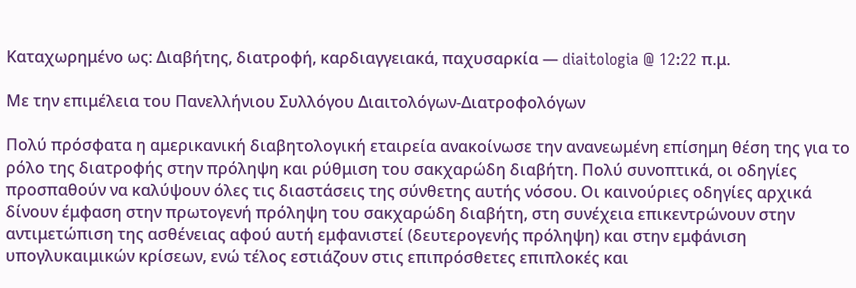Καταχωρημένο ως: Διαβήτης, διατροφή, καρδιαγγειακά, παχυσαρκία — diaitologia @ 12:22 π.μ.

Με την επιμέλεια του Πανελλήνιου Συλλόγου Διαιτολόγων-Διατροφολόγων

Πολύ πρόσφατα η αμερικανική διαβητολογική εταιρεία ανακοίνωσε την ανανεωμένη επίσημη θέση της για το ρόλο της διατροφής στην πρόληψη και ρύθμιση του σακχαρώδη διαβήτη. Πολύ συνοπτικά, οι οδηγίες προσπαθούν να καλύψουν όλες τις διαστάσεις της σύνθετης αυτής νόσου. Οι καινούριες οδηγίες αρχικά δίνουν έμφαση στην πρωτογενή πρόληψη του σακχαρώδη διαβήτη, στη συνέχεια επικεντρώνουν στην αντιμετώπιση της ασθένειας αφού αυτή εμφανιστεί (δευτερογενής πρόληψη) και στην εμφάνιση υπογλυκαιμικών κρίσεων, ενώ τέλος εστιάζουν στις επιπρόσθετες επιπλοκές και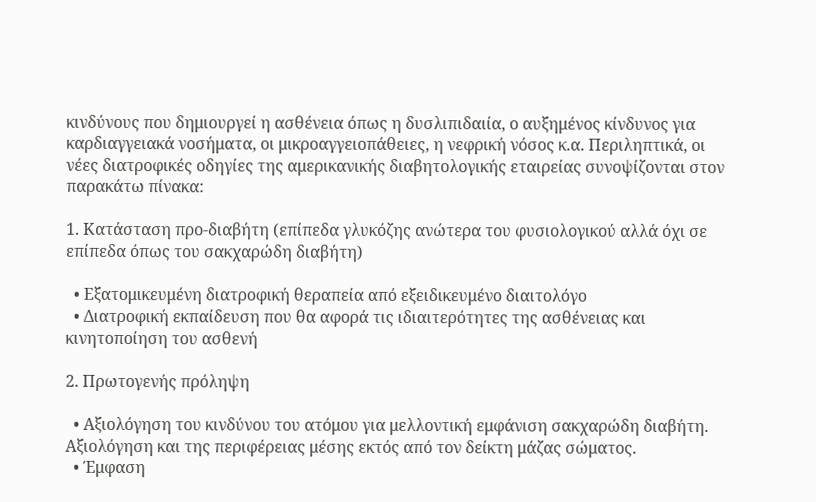κινδύνους που δημιουργεί η ασθένεια όπως η δυσλιπιδαιία, ο αυξημένος κίνδυνος για καρδιαγγειακά νοσήματα, οι μικροαγγειοπάθειες, η νεφρική νόσος κ.α. Περιληπτικά, οι νέες διατροφικές οδηγίες της αμερικανικής διαβητολογικής εταιρείας συνοψίζονται στον παρακάτω πίνακα:

1. Κατάσταση προ-διαβήτη (επίπεδα γλυκόζης ανώτερα του φυσιολογικού αλλά όχι σε επίπεδα όπως του σακχαρώδη διαβήτη)

  • Εξατομικευμένη διατροφική θεραπεία από εξειδικευμένο διαιτολόγο
  • Διατροφική εκπαίδευση που θα αφορά τις ιδιαιτερότητες της ασθένειας και κινητοποίηση του ασθενή

2. Πρωτογενής πρόληψη

  • Αξιολόγηση του κινδύνου του ατόμου για μελλοντική εμφάνιση σακχαρώδη διαβήτη. Αξιολόγηση και της περιφέρειας μέσης εκτός από τον δείκτη μάζας σώματος.
  • Έμφαση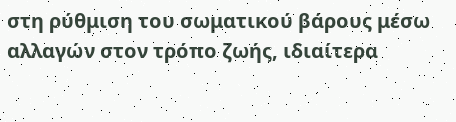στη ρύθμιση του σωματικού βάρους μέσω αλλαγών στον τρόπο ζωής, ιδιαίτερα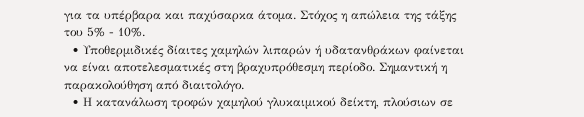για τα υπέρβαρα και παχύσαρκα άτομα. Στόχος η απώλεια της τάξης του 5% - 10%.
  • Υποθερμιδικές δίαιτες χαμηλών λιπαρών ή υδατανθράκων φαίνεται να είναι αποτελεσματικές στη βραχυπρόθεσμη περίοδο. Σημαντική η παρακολούθηση από διαιτολόγο.
  • Η κατανάλωση τροφών χαμηλού γλυκαιμικού δείκτη, πλούσιων σε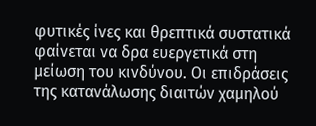φυτικές ίνες και θρεπτικά συστατικά φαίνεται να δρα ευεργετικά στη μείωση του κινδύνου. Οι επιδράσεις της κατανάλωσης διαιτών χαμηλού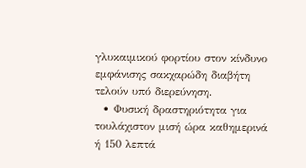γλυκαιμικού φορτίου στον κίνδυνο εμφάνισης σακχαρώδη διαβήτη τελούν υπό διερεύνηση.
  • Φυσική δραστηριότητα για τουλάχιστον μισή ώρα καθημερινά ή 150 λεπτά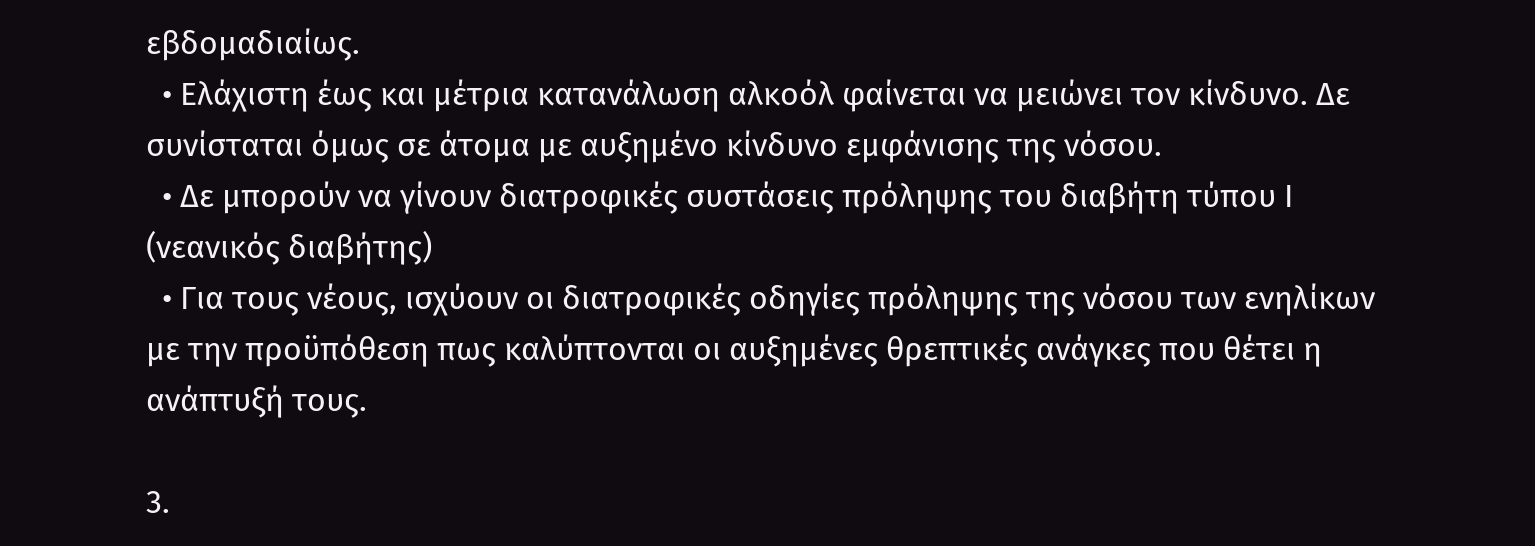εβδομαδιαίως.
  • Ελάχιστη έως και μέτρια κατανάλωση αλκοόλ φαίνεται να μειώνει τον κίνδυνο. Δε συνίσταται όμως σε άτομα με αυξημένο κίνδυνο εμφάνισης της νόσου.
  • Δε μπορούν να γίνουν διατροφικές συστάσεις πρόληψης του διαβήτη τύπου Ι (νεανικός διαβήτης)
  • Για τους νέους, ισχύουν οι διατροφικές οδηγίες πρόληψης της νόσου των ενηλίκων με την προϋπόθεση πως καλύπτονται οι αυξημένες θρεπτικές ανάγκες που θέτει η ανάπτυξή τους.

3.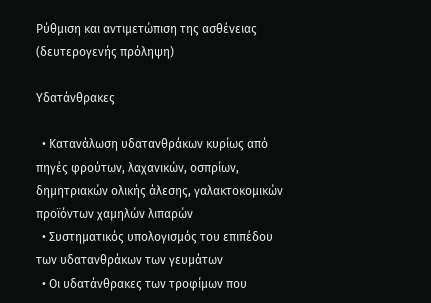Ρύθμιση και αντιμετώπιση της ασθένειας (δευτερογενής πρόληψη)

Υδατάνθρακες

  • Κατανάλωση υδατανθράκων κυρίως από πηγές φρούτων, λαχανικών, οσπρίων, δημητριακών ολικής άλεσης, γαλακτοκομικών προϊόντων χαμηλών λιπαρών
  • Συστηματικός υπολογισμός του επιπέδου των υδατανθράκων των γευμάτων
  • Οι υδατάνθρακες των τροφίμων που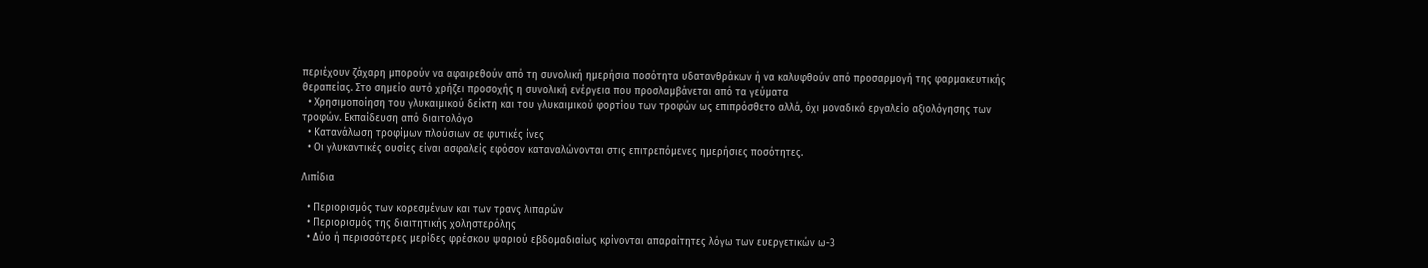περιέχουν ζάχαρη μπορούν να αφαιρεθούν από τη συνολική ημερήσια ποσότητα υδατανθράκων ή να καλυφθούν από προσαρμογή της φαρμακευτικής θεραπείας. Στο σημείο αυτό χρήζει προσοχής η συνολική ενέργεια που προσλαμβάνεται από τα γεύματα
  • Χρησιμοποίηση του γλυκαιμικού δείκτη και του γλυκαιμικού φορτίου των τροφών ως επιπρόσθετο αλλά, όχι μοναδικό εργαλείο αξιολόγησης των τροφών. Εκπαίδευση από διαιτολόγο
  • Κατανάλωση τροφίμων πλούσιων σε φυτικές ίνες
  • Οι γλυκαντικές ουσίες είναι ασφαλείς εφόσον καταναλώνονται στις επιτρεπόμενες ημερήσιες ποσότητες.

Λιπίδια

  • Περιορισμός των κορεσμένων και των τρανς λιπαρών
  • Περιορισμός της διαιτητικής χοληστερόλης
  • Δύο ή περισσότερες μερίδες φρέσκου ψαριού εβδομαδιαίως κρίνονται απαραίτητες λόγω των ευεργετικών ω-3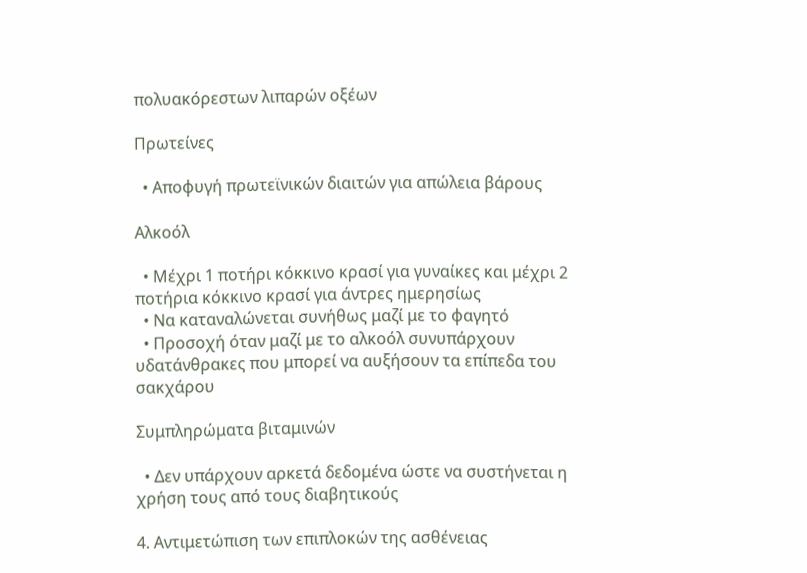πολυακόρεστων λιπαρών οξέων

Πρωτείνες

  • Αποφυγή πρωτεϊνικών διαιτών για απώλεια βάρους

Αλκοόλ

  • Μέχρι 1 ποτήρι κόκκινο κρασί για γυναίκες και μέχρι 2 ποτήρια κόκκινο κρασί για άντρες ημερησίως
  • Να καταναλώνεται συνήθως μαζί με το φαγητό
  • Προσοχή όταν μαζί με το αλκοόλ συνυπάρχουν υδατάνθρακες που μπορεί να αυξήσουν τα επίπεδα του σακχάρου

Συμπληρώματα βιταμινών

  • Δεν υπάρχουν αρκετά δεδομένα ώστε να συστήνεται η χρήση τους από τους διαβητικούς

4. Αντιμετώπιση των επιπλοκών της ασθένειας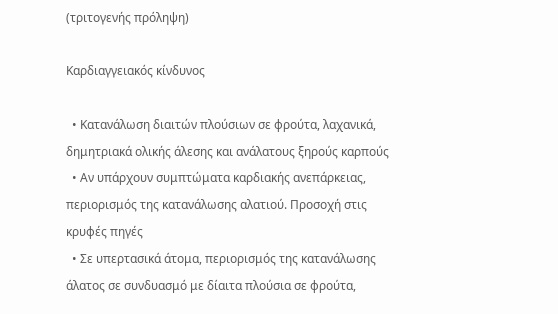(τριτογενής πρόληψη)

Καρδιαγγειακός κίνδυνος

  • Κατανάλωση διαιτών πλούσιων σε φρούτα, λαχανικά, δημητριακά ολικής άλεσης και ανάλατους ξηρούς καρπούς
  • Αν υπάρχουν συμπτώματα καρδιακής ανεπάρκειας, περιορισμός της κατανάλωσης αλατιού. Προσοχή στις κρυφές πηγές
  • Σε υπερτασικά άτομα, περιορισμός της κατανάλωσης άλατος σε συνδυασμό με δίαιτα πλούσια σε φρούτα,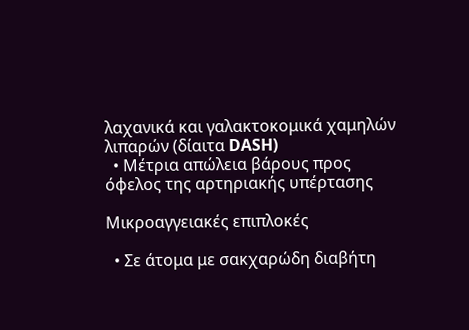λαχανικά και γαλακτοκομικά χαμηλών λιπαρών (δίαιτα DASH)
  • Μέτρια απώλεια βάρους προς όφελος της αρτηριακής υπέρτασης

Μικροαγγειακές επιπλοκές

  • Σε άτομα με σακχαρώδη διαβήτη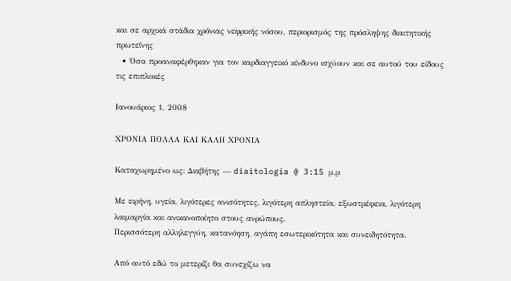και σε αρχικά στάδια χρόνιας νεφρικής νόσου, περιορισμός της πρόσληψης διαιτητικής πρωτεΐνης
  • Όσα προαναφέρθηκαν για τον καρδιαγγεικό κίνδυνο ισχύουν και σε αυτού του είδους τις επιπλοκές

Ιανουάριος 1, 2008

ΧΡΟΝΙΑ ΠΟΛΛΑ ΚΑΙ ΚΑΛΗ ΧΡΟΝΙΑ

Καταχωρημένο ως: Διαβήτης — diaitologia @ 3:15 μ.μ

Με ειρήνη, υγεία, λιγότερες ανισότητες, λιγότερη απληστεία, εξωστρέφεια, λιγότερη λαιμαργία και ανικανοποίητο στους ανρώπους.
Περισσότερη αλληλεγγύη, κατανόηση, αγάπη εσωτερικότητα και συνειδητότητα.

Από αυτό εδώ το μετερίζι θα συνεχίζω να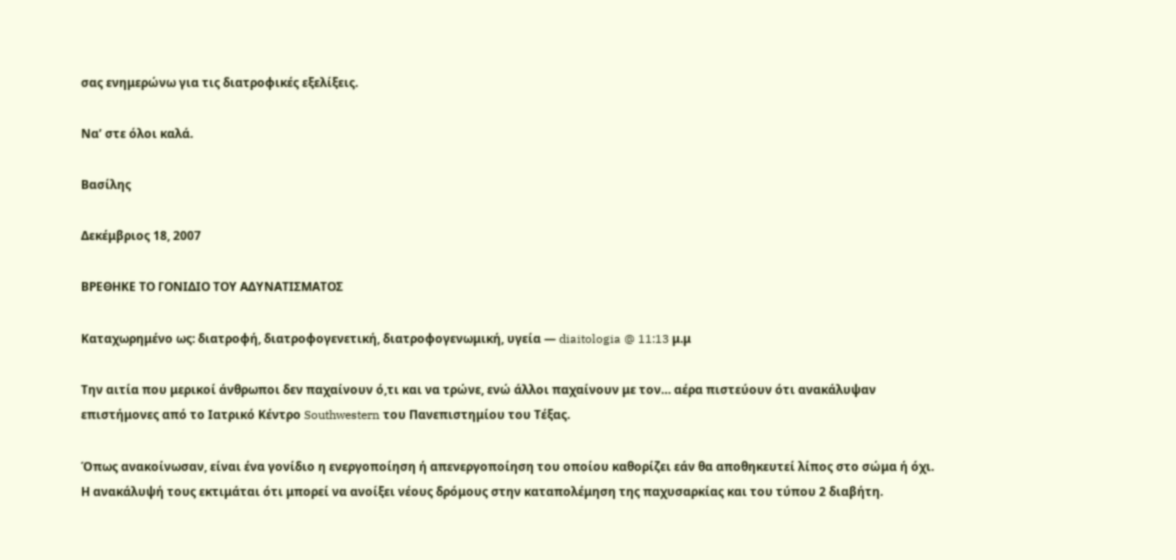σας ενημερώνω για τις διατροφικές εξελίξεις.

Να’ στε όλοι καλά.

Βασίλης

Δεκέμβριος 18, 2007

ΒΡΕΘΗΚΕ ΤΟ ΓΟΝΙΔΙΟ ΤΟΥ ΑΔΥΝΑΤΙΣΜΑΤΟΣ

Καταχωρημένο ως: διατροφή, διατροφογενετική, διατροφογενωμική, υγεία — diaitologia @ 11:13 μ.μ

Την αιτία που μερικοί άνθρωποι δεν παχαίνουν ό,τι και να τρώνε, ενώ άλλοι παχαίνουν με τον… αέρα πιστεύουν ότι ανακάλυψαν επιστήμονες από το Ιατρικό Κέντρο Southwestern του Πανεπιστημίου του Τέξας.

Όπως ανακοίνωσαν, είναι ένα γονίδιο η ενεργοποίηση ή απενεργοποίηση του οποίου καθορίζει εάν θα αποθηκευτεί λίπος στο σώμα ή όχι. Η ανακάλυψή τους εκτιμάται ότι μπορεί να ανοίξει νέους δρόμους στην καταπολέμηση της παχυσαρκίας και του τύπου 2 διαβήτη.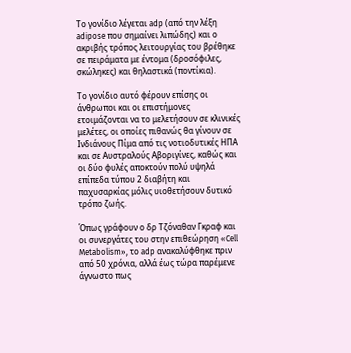Το γονίδιο λέγεται adp (από την λέξη adipose που σημαίνει λιπώδης) και ο ακριβής τρόπος λειτουργίας του βρέθηκε σε πειράματα με έντομα (δροσόφιλες, σκώληκες) και θηλαστικά (ποντίκια).

Το γονίδιο αυτό φέρουν επίσης οι άνθρωποι και οι επιστήμονες ετοιμάζονται να το μελετήσουν σε κλινικές μελέτες, οι οποίες πιθανώς θα γίνουν σε Ινδιάνους Πίμα από τις νοτιοδυτικές ΗΠΑ και σε Αυστραλούς Αβοριγίνες, καθώς και οι δύο φυλές αποκτούν πολύ υψηλά επίπεδα τύπου 2 διαβήτη και παχυσαρκίας μόλις υιοθετήσουν δυτικό τρόπο ζωής.

Όπως γράφουν ο δρ Τζόναθαν Γκραφ και οι συνεργάτες του στην επιθεώρηση «Cell Metabolism», το adp ανακαλύφθηκε πριν από 50 χρόνια, αλλά έως τώρα παρέμενε άγνωστο πως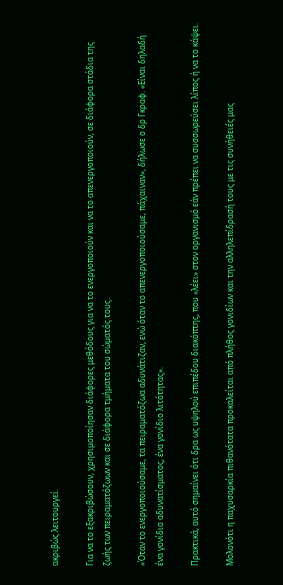ακριβώς λειτουργεί.

Για να το εξακριβώσουν, χρησιμοποίησαν διάφορες μεθόδους για να το ενεργοποιούν και να το απενεργοποιούν, σε διάφορα στάδια της ζωής των πειραματόζωων και σε διάφορα τμήματα του σώματός τους.

«Όταν το ενεργοποιούσαμε, τα πειραματόζωα αδυνάτιζαν, ενώ όταν το απενεργοποιούσαμε, πάχαιναν», δήλωσε ο δρ Γκραφ. «Είναι δηλαδή ένα γονίδιο αδυνατίσματος, ένα γονίδιο λιτότητας».

Πρακτικά, αυτό σημαίνει ότι δρα ως υψηλού επιπέδου διακόπτης, που «λέει» στον οργανισμό εάν πρέπει να συσσωρεύσει λίπος ή να το κάψει.

Μολονότι η παχυσαρκία πιθανότατα προκαλείται από πλήθος γονιδίων και την αλληλεπίδρασή τους με τις συνήθειές μας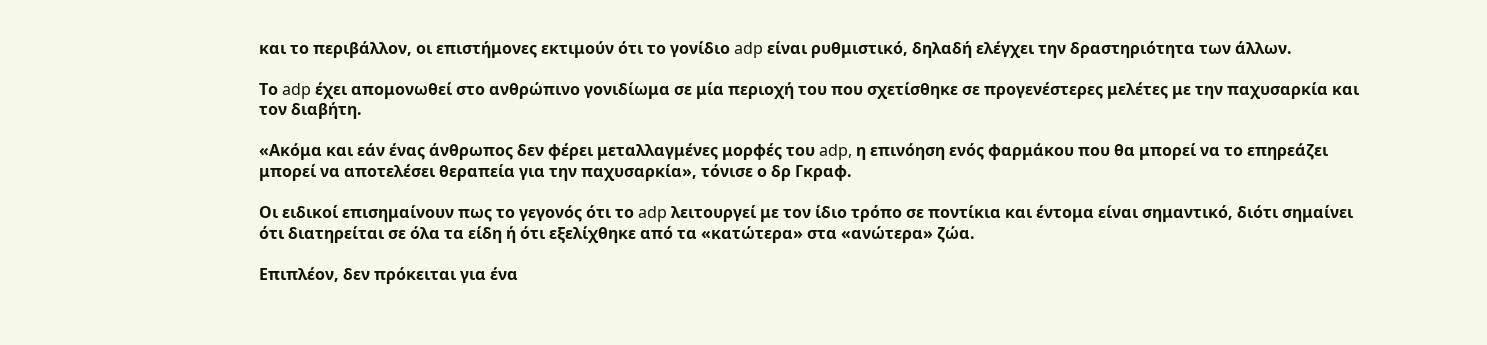και το περιβάλλον, οι επιστήμονες εκτιμούν ότι το γονίδιο adp είναι ρυθμιστικό, δηλαδή ελέγχει την δραστηριότητα των άλλων.

Το adp έχει απομονωθεί στο ανθρώπινο γονιδίωμα σε μία περιοχή του που σχετίσθηκε σε προγενέστερες μελέτες με την παχυσαρκία και τον διαβήτη.

«Ακόμα και εάν ένας άνθρωπος δεν φέρει μεταλλαγμένες μορφές του adp, η επινόηση ενός φαρμάκου που θα μπορεί να το επηρεάζει μπορεί να αποτελέσει θεραπεία για την παχυσαρκία», τόνισε ο δρ Γκραφ.

Οι ειδικοί επισημαίνουν πως το γεγονός ότι το adp λειτουργεί με τον ίδιο τρόπο σε ποντίκια και έντομα είναι σημαντικό, διότι σημαίνει ότι διατηρείται σε όλα τα είδη ή ότι εξελίχθηκε από τα «κατώτερα» στα «ανώτερα» ζώα.

Επιπλέον, δεν πρόκειται για ένα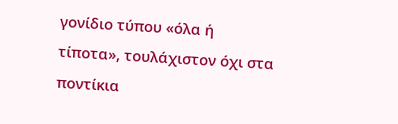γονίδιο τύπου «όλα ή τίποτα», τουλάχιστον όχι στα ποντίκια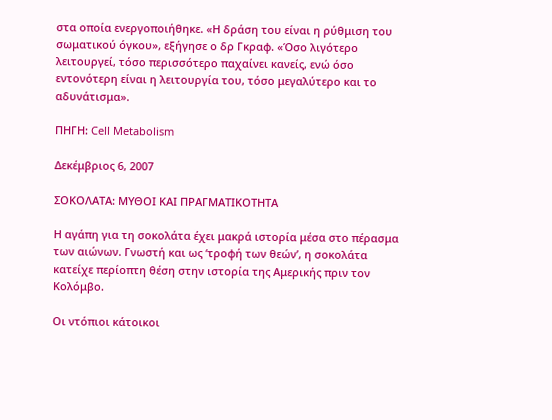στα οποία ενεργοποιήθηκε. «Η δράση του είναι η ρύθμιση του σωματικού όγκου», εξήγησε ο δρ Γκραφ. «Όσο λιγότερο λειτουργεί, τόσο περισσότερο παχαίνει κανείς, ενώ όσο εντονότερη είναι η λειτουργία του, τόσο μεγαλύτερο και το αδυνάτισμα».

ΠΗΓΗ: Cell Metabolism

Δεκέμβριος 6, 2007

ΣΟΚΟΛΑΤΑ: ΜΥΘΟΙ ΚΑΙ ΠΡΑΓΜΑΤΙΚΟΤΗΤΑ

Η αγάπη για τη σοκολάτα έχει μακρά ιστορία μέσα στο πέρασμα των αιώνων. Γνωστή και ως ‘τροφή των θεών’, η σοκολάτα κατείχε περίοπτη θέση στην ιστορία της Αμερικής πριν τον Κολόμβο.

Οι ντόπιοι κάτοικοι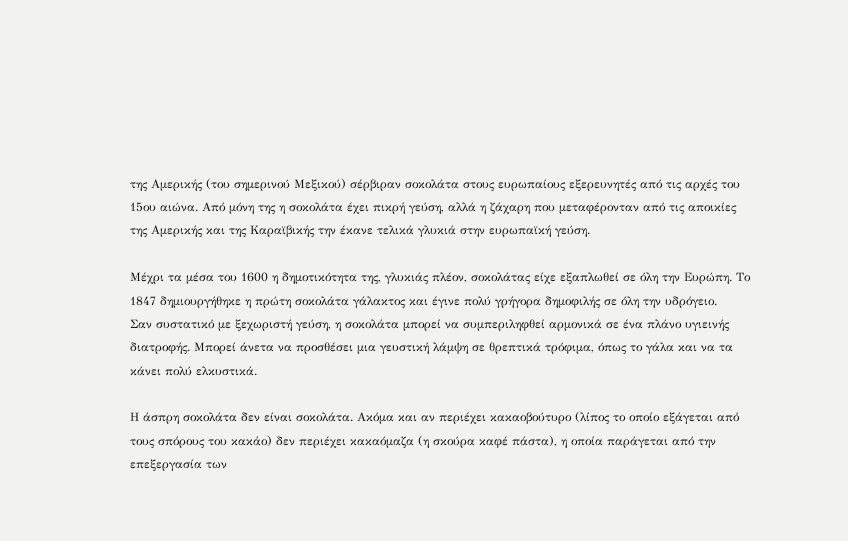της Αμερικής (του σημερινού Μεξικού) σέρβιραν σοκολάτα στους ευρωπαίους εξερευνητές από τις αρχές του 15ου αιώνα. Από μόνη της η σοκολάτα έχει πικρή γεύση, αλλά η ζάχαρη που μεταφέρονταν από τις αποικίες της Αμερικής και της Καραϊβικής την έκανε τελικά γλυκιά στην ευρωπαϊκή γεύση.

Μέχρι τα μέσα του 1600 η δημοτικότητα της, γλυκιάς πλέον, σοκολάτας είχε εξαπλωθεί σε όλη την Ευρώπη. Το 1847 δημιουργήθηκε η πρώτη σοκολάτα γάλακτος και έγινε πολύ γρήγορα δημοφιλής σε όλη την υδρόγειο.
Σαν συστατικό με ξεχωριστή γεύση, η σοκολάτα μπορεί να συμπεριληφθεί αρμονικά σε ένα πλάνο υγιεινής διατροφής. Μπορεί άνετα να προσθέσει μια γευστική λάμψη σε θρεπτικά τρόφιμα, όπως το γάλα και να τα κάνει πολύ ελκυστικά.

Η άσπρη σοκολάτα δεν είναι σοκολάτα. Ακόμα και αν περιέχει κακαοβούτυρο (λίπος το οποίο εξάγεται από τους σπόρους του κακάο) δεν περιέχει κακαόμαζα (η σκούρα καφέ πάστα), η οποία παράγεται από την επεξεργασία των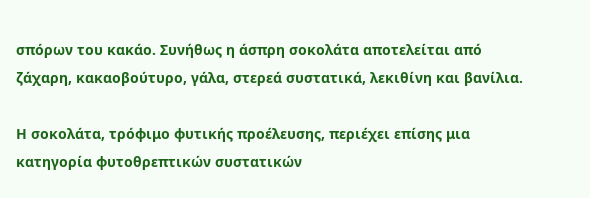σπόρων του κακάο. Συνήθως η άσπρη σοκολάτα αποτελείται από ζάχαρη, κακαοβούτυρο, γάλα, στερεά συστατικά, λεκιθίνη και βανίλια.

Η σοκολάτα, τρόφιμο φυτικής προέλευσης, περιέχει επίσης μια κατηγορία φυτοθρεπτικών συστατικών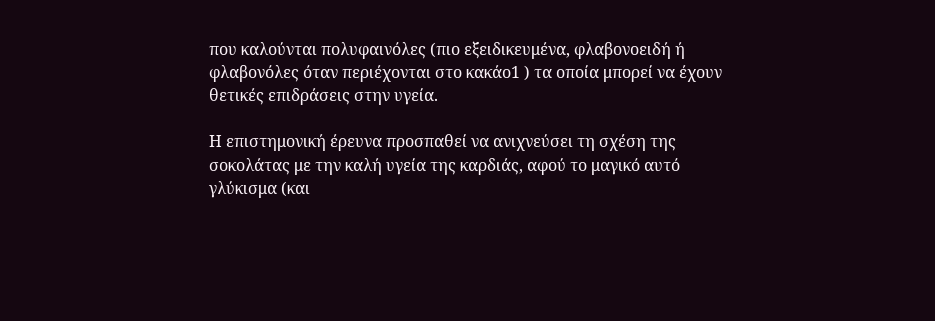που καλούνται πολυφαινόλες (πιο εξειδικευμένα, φλαβονοειδή ή φλαβονόλες όταν περιέχονται στο κακάο1 ) τα οποία μπορεί να έχουν θετικές επιδράσεις στην υγεία.

Η επιστημονική έρευνα προσπαθεί να ανιχνεύσει τη σχέση της σοκολάτας με την καλή υγεία της καρδιάς, αφού το μαγικό αυτό γλύκισμα (και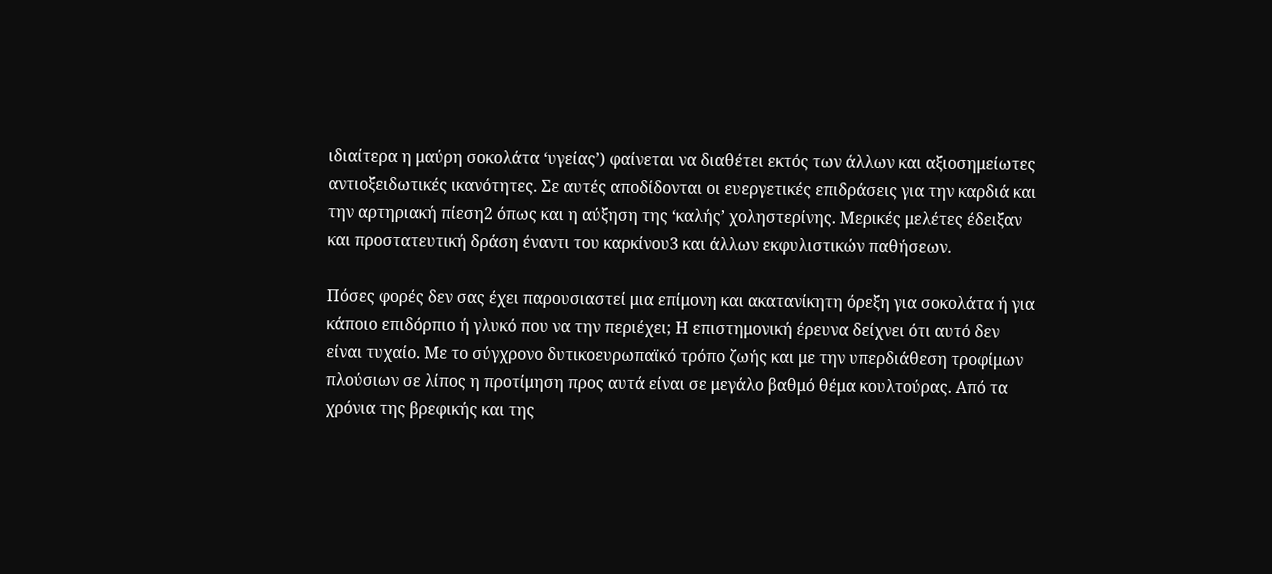ιδιαίτερα η μαύρη σοκολάτα ‘υγείας’) φαίνεται να διαθέτει εκτός των άλλων και αξιοσημείωτες αντιοξειδωτικές ικανότητες. Σε αυτές αποδίδονται οι ευεργετικές επιδράσεις για την καρδιά και την αρτηριακή πίεση2 όπως και η αύξηση της ‘καλής’ χοληστερίνης. Μερικές μελέτες έδειξαν και προστατευτική δράση έναντι του καρκίνου3 και άλλων εκφυλιστικών παθήσεων.

Πόσες φορές δεν σας έχει παρουσιαστεί μια επίμονη και ακατανίκητη όρεξη για σοκολάτα ή για κάποιο επιδόρπιο ή γλυκό που να την περιέχει; Η επιστημονική έρευνα δείχνει ότι αυτό δεν είναι τυχαίο. Με το σύγχρονο δυτικοευρωπαϊκό τρόπο ζωής και με την υπερδιάθεση τροφίμων πλούσιων σε λίπος η προτίμηση προς αυτά είναι σε μεγάλο βαθμό θέμα κουλτούρας. Από τα χρόνια της βρεφικής και της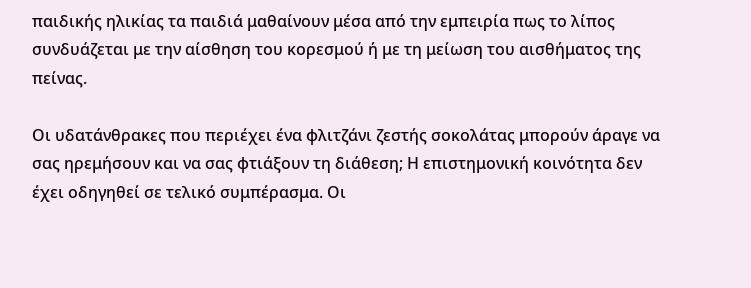παιδικής ηλικίας τα παιδιά μαθαίνουν μέσα από την εμπειρία πως το λίπος συνδυάζεται με την αίσθηση του κορεσμού ή με τη μείωση του αισθήματος της πείνας.

Οι υδατάνθρακες που περιέχει ένα φλιτζάνι ζεστής σοκολάτας μπορούν άραγε να σας ηρεμήσουν και να σας φτιάξουν τη διάθεση; Η επιστημονική κοινότητα δεν έχει οδηγηθεί σε τελικό συμπέρασμα. Οι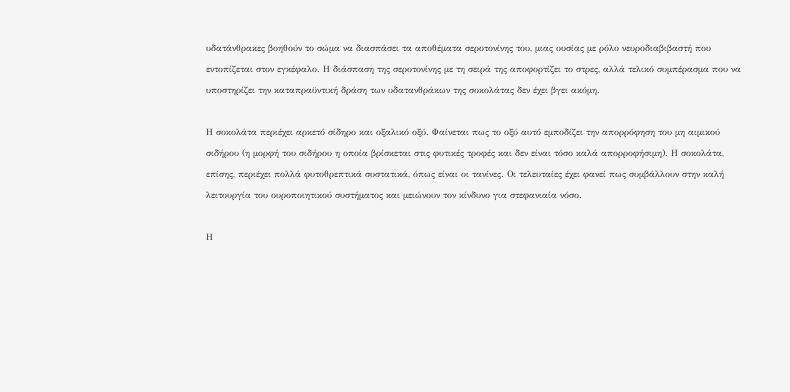υδατάνθρακες βοηθούν το σώμα να διασπάσει τα αποθέματα σεροτονίνης του, μιας ουσίας με ρόλο νευροδιαβιβαστή που εντοπίζεται στον εγκέφαλο. Η διάσπαση της σεροτονίνης με τη σειρά της αποφορτίζει το στρες, αλλά τελικό συμπέρασμα που να υποστηρίζει την καταπραϋντική δράση των υδατανθράκων της σοκολάτας δεν έχει βγει ακόμη.

Η σοκολάτα περιέχει αρκετό σίδηρο και οξαλικό οξύ. Φαίνεται πως το οξύ αυτό εμποδίζει την απορρόφηση του μη αιμικού σιδήρου (η μορφή του σιδήρου η οποία βρίσκεται στις φυτικές τροφές και δεν είναι τόσο καλά απορροφήσιμη). Η σοκολάτα, επίσης, περιέχει πολλά φυτοθρεπτικά συστατικά, όπως είναι οι τανίνες. Οι τελευταίες έχει φανεί πως συμβάλλουν στην καλή λειτουργία του ουροποιητικού συστήματος και μειώνουν τον κίνδυνο για στεφανιαία νόσο.

Η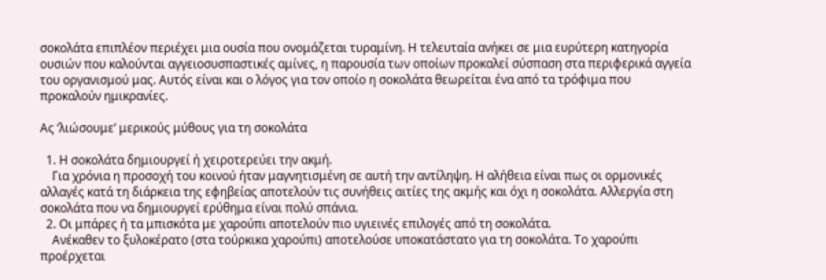σοκολάτα επιπλέον περιέχει μια ουσία που ονομάζεται τυραμίνη. Η τελευταία ανήκει σε μια ευρύτερη κατηγορία ουσιών που καλούνται αγγειοσυσπαστικές αμίνες, η παρουσία των οποίων προκαλεί σύσπαση στα περιφερικά αγγεία του οργανισμού μας. Αυτός είναι και ο λόγος για τον οποίο η σοκολάτα θεωρείται ένα από τα τρόφιμα που προκαλούν ημικρανίες.

Ας ‘λιώσουμε’ μερικούς μύθους για τη σοκολάτα

  1. Η σοκολάτα δημιουργεί ή χειροτερεύει την ακμή.
    Για χρόνια η προσοχή του κοινού ήταν μαγνητισμένη σε αυτή την αντίληψη. Η αλήθεια είναι πως οι ορμονικές αλλαγές κατά τη διάρκεια της εφηβείας αποτελούν τις συνήθεις αιτίες της ακμής και όχι η σοκολάτα. Αλλεργία στη σοκολάτα που να δημιουργεί ερύθημα είναι πολύ σπάνια.
  2. Οι μπάρες ή τα μπισκότα με χαρούπι αποτελούν πιο υγιεινές επιλογές από τη σοκολάτα.
    Ανέκαθεν το ξυλοκέρατο (στα τούρκικα χαρούπι) αποτελούσε υποκατάστατο για τη σοκολάτα. Το χαρούπι προέρχεται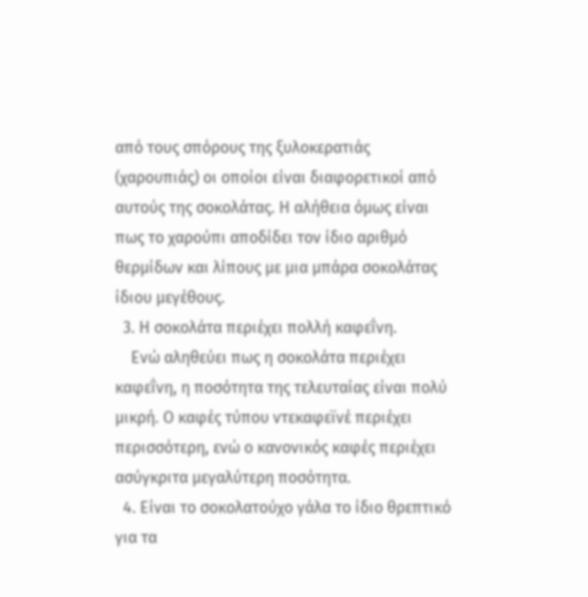από τους σπόρους της ξυλοκερατιάς (χαρουπιάς) οι οποίοι είναι διαφορετικοί από αυτούς της σοκολάτας. Η αλήθεια όμως είναι πως το χαρούπι αποδίδει τον ίδιο αριθμό θερμίδων και λίπους με μια μπάρα σοκολάτας ίδιου μεγέθους.
  3. Η σοκολάτα περιέχει πολλή καφεΐνη.
    Ενώ αληθεύει πως η σοκολάτα περιέχει καφεΐνη, η ποσότητα της τελευταίας είναι πολύ μικρή. Ο καφές τύπου ντεκαφεϊνέ περιέχει περισσότερη, ενώ ο κανονικός καφές περιέχει ασύγκριτα μεγαλύτερη ποσότητα.
  4. Είναι το σοκολατούχο γάλα το ίδιο θρεπτικό για τα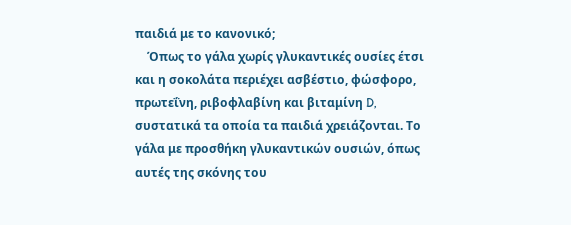παιδιά με το κανονικό;
    Όπως το γάλα χωρίς γλυκαντικές ουσίες έτσι και η σοκολάτα περιέχει ασβέστιο, φώσφορο, πρωτεΐνη, ριβοφλαβίνη και βιταμίνη D, συστατικά τα οποία τα παιδιά χρειάζονται. Το γάλα με προσθήκη γλυκαντικών ουσιών, όπως αυτές της σκόνης του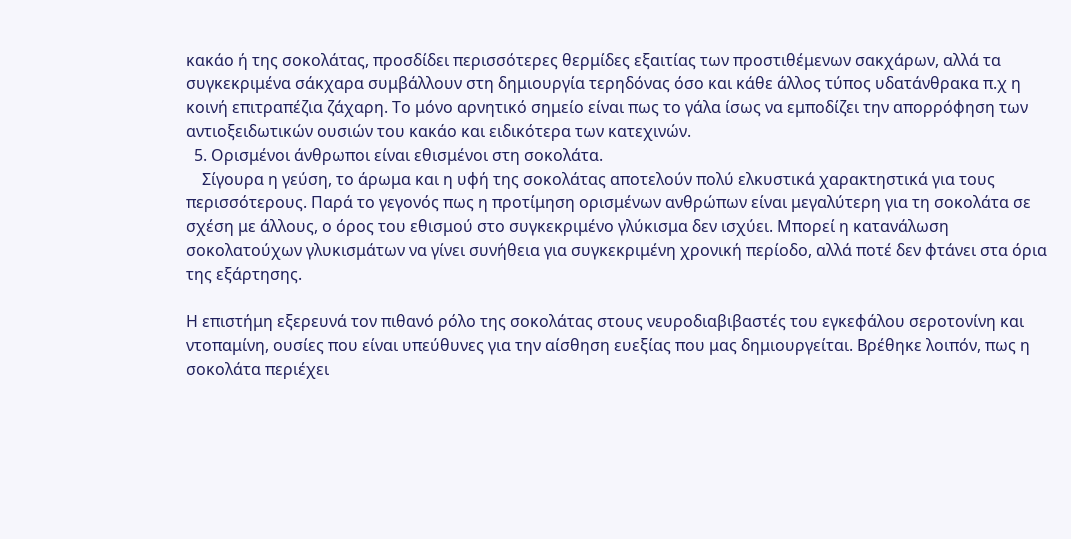κακάο ή της σοκολάτας, προσδίδει περισσότερες θερμίδες εξαιτίας των προστιθέμενων σακχάρων, αλλά τα συγκεκριμένα σάκχαρα συμβάλλουν στη δημιουργία τερηδόνας όσο και κάθε άλλος τύπος υδατάνθρακα π.χ η κοινή επιτραπέζια ζάχαρη. Το μόνο αρνητικό σημείο είναι πως το γάλα ίσως να εμποδίζει την απορρόφηση των αντιοξειδωτικών ουσιών του κακάο και ειδικότερα των κατεχινών.
  5. Ορισμένοι άνθρωποι είναι εθισμένοι στη σοκολάτα.
    Σίγουρα η γεύση, το άρωμα και η υφή της σοκολάτας αποτελούν πολύ ελκυστικά χαρακτηστικά για τους περισσότερους. Παρά το γεγονός πως η προτίμηση ορισμένων ανθρώπων είναι μεγαλύτερη για τη σοκολάτα σε σχέση με άλλους, ο όρος του εθισμού στο συγκεκριμένο γλύκισμα δεν ισχύει. Μπορεί η κατανάλωση σοκολατούχων γλυκισμάτων να γίνει συνήθεια για συγκεκριμένη χρονική περίοδο, αλλά ποτέ δεν φτάνει στα όρια της εξάρτησης.

Η επιστήμη εξερευνά τον πιθανό ρόλο της σοκολάτας στους νευροδιαβιβαστές του εγκεφάλου σεροτονίνη και ντοπαμίνη, ουσίες που είναι υπεύθυνες για την αίσθηση ευεξίας που μας δημιουργείται. Βρέθηκε λοιπόν, πως η σοκολάτα περιέχει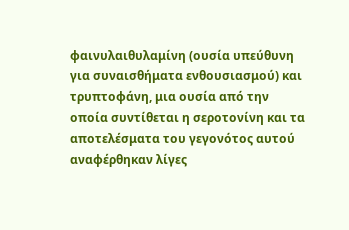φαινυλαιθυλαμίνη (ουσία υπεύθυνη για συναισθήματα ενθουσιασμού) και τρυπτοφάνη, μια ουσία από την οποία συντίθεται η σεροτονίνη και τα αποτελέσματα του γεγονότος αυτού αναφέρθηκαν λίγες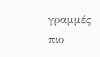γραμμές πιο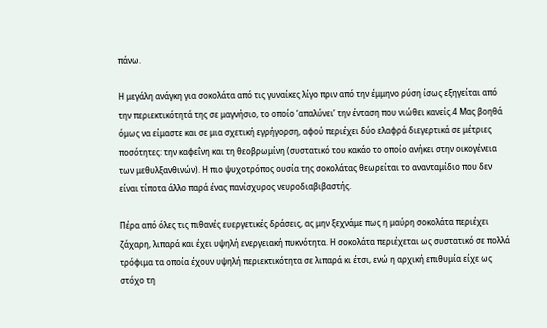πάνω.

Η μεγάλη ανάγκη για σοκολάτα από τις γυναίκες λίγο πριν από την έμμηνο ρύση ίσως εξηγείται από την περιεκτικότητά της σε μαγνήσιο, το οποίο ‘απαλύνει’ την ένταση που νιώθει κανείς.4 Μας βοηθά όμως να είμαστε και σε μια σχετική εγρήγορση, αφού περιέχει δύο ελαφρά διεγερτικά σε μέτριες ποσότητες: την καφεΐνη και τη θεοβρωμίνη (συστατικό του κακάο το οποίο ανήκει στην οικογένεια των μεθυλξανθινών). Η πιο ψυχοτρόπος ουσία της σοκολάτας θεωρείται το ανανταμίδιο που δεν είναι τίποτα άλλο παρά ένας πανίσχυρος νευροδιαβιβαστής.

Πέρα από όλες τις πιθανές ευεργετικές δράσεις, ας μην ξεχνάμε πως η μαύρη σοκολάτα περιέχει ζάχαρη, λιπαρά και έχει υψηλή ενεργειακή πυκνότητα. Η σοκολάτα περιέχεται ως συστατικό σε πολλά τρόφιμα τα οποία έχουν υψηλή περιεκτικότητα σε λιπαρά κι έτσι, ενώ η αρχική επιθυμία είχε ως στόχο τη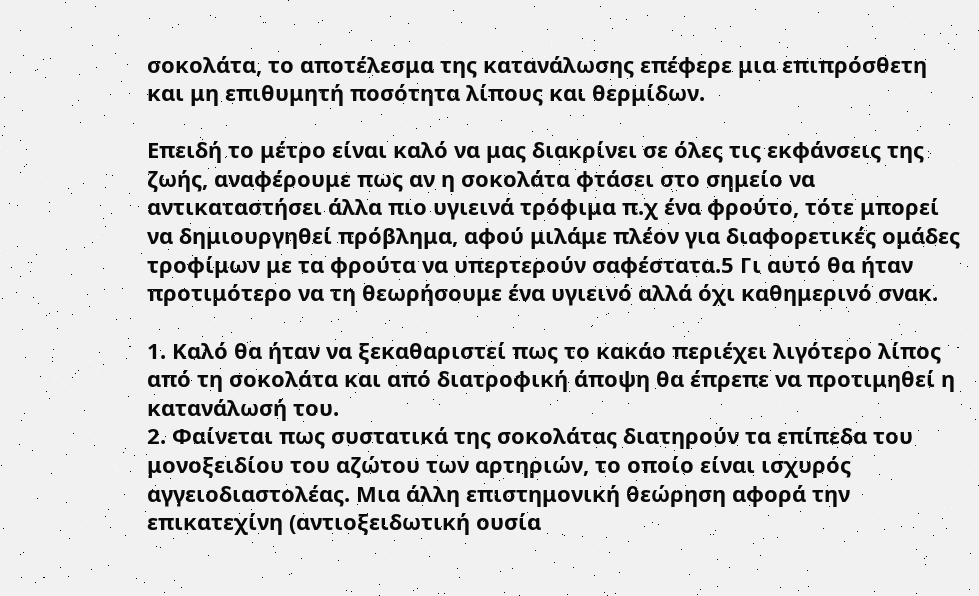σοκολάτα, το αποτέλεσμα της κατανάλωσης επέφερε μια επιπρόσθετη και μη επιθυμητή ποσότητα λίπους και θερμίδων.

Επειδή το μέτρο είναι καλό να μας διακρίνει σε όλες τις εκφάνσεις της ζωής, αναφέρουμε πως αν η σοκολάτα φτάσει στο σημείο να αντικαταστήσει άλλα πιο υγιεινά τρόφιμα π.χ ένα φρούτο, τότε μπορεί να δημιουργηθεί πρόβλημα, αφού μιλάμε πλέον για διαφορετικές ομάδες τροφίμων με τα φρούτα να υπερτερούν σαφέστατα.5 Γι αυτό θα ήταν προτιμότερο να τη θεωρήσουμε ένα υγιεινό αλλά όχι καθημερινό σνακ.

1. Καλό θα ήταν να ξεκαθαριστεί πως το κακάο περιέχει λιγότερο λίπος από τη σοκολάτα και από διατροφική άποψη θα έπρεπε να προτιμηθεί η κατανάλωσή του.
2. Φαίνεται πως συστατικά της σοκολάτας διατηρούν τα επίπεδα του μονοξειδίου του αζώτου των αρτηριών, το οποίο είναι ισχυρός αγγειοδιαστολέας. Μια άλλη επιστημονική θεώρηση αφορά την επικατεχίνη (αντιοξειδωτική ουσία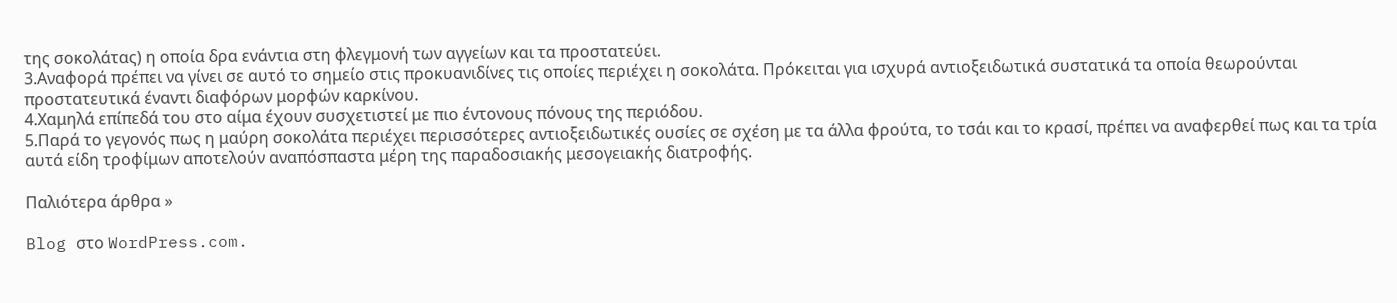της σοκολάτας) η οποία δρα ενάντια στη φλεγμονή των αγγείων και τα προστατεύει.
3.Αναφορά πρέπει να γίνει σε αυτό το σημείο στις προκυανιδίνες τις οποίες περιέχει η σοκολάτα. Πρόκειται για ισχυρά αντιοξειδωτικά συστατικά τα οποία θεωρούνται προστατευτικά έναντι διαφόρων μορφών καρκίνου.
4.Χαμηλά επίπεδά του στο αίμα έχουν συσχετιστεί με πιο έντονους πόνους της περιόδου.
5.Παρά το γεγονός πως η μαύρη σοκολάτα περιέχει περισσότερες αντιοξειδωτικές ουσίες σε σχέση με τα άλλα φρούτα, το τσάι και το κρασί, πρέπει να αναφερθεί πως και τα τρία αυτά είδη τροφίμων αποτελούν αναπόσπαστα μέρη της παραδοσιακής μεσογειακής διατροφής.

Παλιότερα άρθρα »

Blog στο WordPress.com.